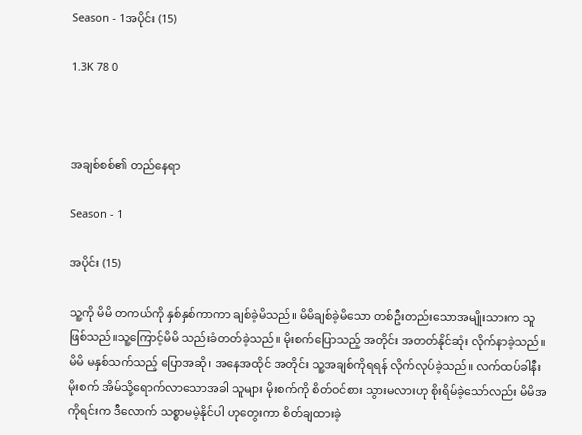Season - 1အပိုင်း (15)

1.3K 78 0



အချစ်စစ်၏ တည်နေရာ

Season - 1

အပိုင်း (15)

သူ့ကို မိမိ တကယ်ကို နှစ်နှစ်ကာကာ ချစ်ခဲ့မိသည်။ မိမိချစ်ခဲ့မိသော တစ်ဦးတည်းသောအမျိုးသားက သူဖြစ်သည်။သူ့ကြောင့်မိမိ သည်းခံတတ်ခဲ့သည်။ မိုးစက်ပြောသည့် အတိုင်း အတတ်နိုင်ဆုံး လိုက်နာခဲ့သည်။မိမိ မနှစ်သက်သည့် ပြောအဆို၊ အနေအထိုင် အတိုင်း သူ့အချစ်ကိုရရန် လိုက်လုပ်ခဲ့သည်။ လက်ထပ်ခါနီး မိုးစက် အိမ်သို့ရောက်လာသောအခါ သူများ မိုးစက်ကို စိတ်ဝင်စား သွားမလားဟု စိုးရိမ်ခဲ့သော်လည်း မိမိအကိုရင်းက ဒီလောက် သစ္စာမမဲ့နိုင်ပါ ဟုတွေးကာ စိတ်ချထားခဲ့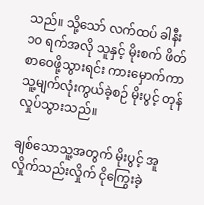သည်။ သို့သော် လက်ထပ် ခါနီး ၁၀ ရက်အလို သူနှင့် မိုးစက် ဖိတ်စာဝေဖို့သွားရင်း ကားမှောက်ကာ သူ့မျက်လုံးကွယ်ခဲ့စဉ် မိုးပွင့် တုန်လှုပ်သွားသည်။

ချစ်သောသူ့အတွက် မိုးပွင့် အူလှိုက်သည်းလှိုက် ငိုကြွေးခဲ့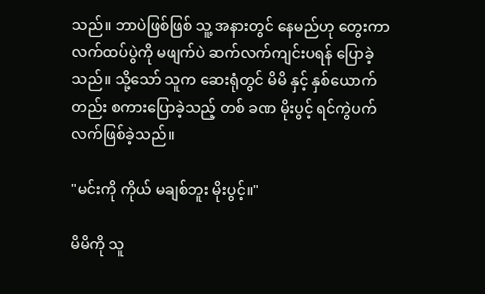သည်။ ဘာပဲဖြစ်ဖြစ် သူ့ အနားတွင် နေမည်ဟု တွေးကာ လက်ထပ်ပွဲကို မဖျက်ပဲ ဆက်လက်ကျင်းပရန် ပြောခဲ့ သည်။ သို့သော် သူက ဆေးရုံတွင် မိမိ နှင့် နှစ်ယောက်တည်း စကားပြောခဲ့သည့် တစ် ခဏ မိုးပွင့် ရင်ကွဲပက်လက်ဖြစ်ခဲ့သည်။

"မင်းကို ကိုယ် မချစ်ဘူး မိုးပွင့်။"

မိမိကို သူ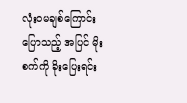လုံးဝမချစ်ကြောင်းပြောသည့် အပြင် မိုးစက်ကို ခိုးပြေးရင်း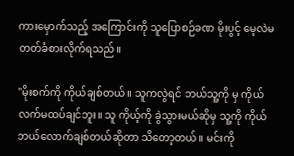ကားမှောက်သည့် အကြောင်းကို သူပြောစဉ်ခဏ မိုးပွင့် မေ့လဲမတတ်ခံစားလိုက်ရသည်။

"မိုးစက်ကို ကိုယ်ချစ်တယ်။ သူကလွဲရင် ဘယ်သူ့ကို မှ ကိုယ်လက်မထပ်ချင်ဘူး။ သူ ကိုယ့်ကို ခွဲသွားမယ်ဆိုမှ သူ့ကို ကိုယ် ဘယ်လောက်ချစ်တယ်ဆိုတာ သိတော့တယ်။ မင်းကို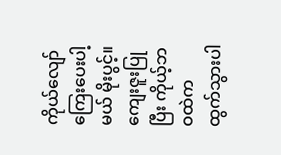ကိုယ်လျော်ကြေးပေးပါ့မယ် မိုးပွင့်။ ကျေးဇူးပြုပြီး ကိုယ့်ဘဝထဲက ထွက်သွားပါ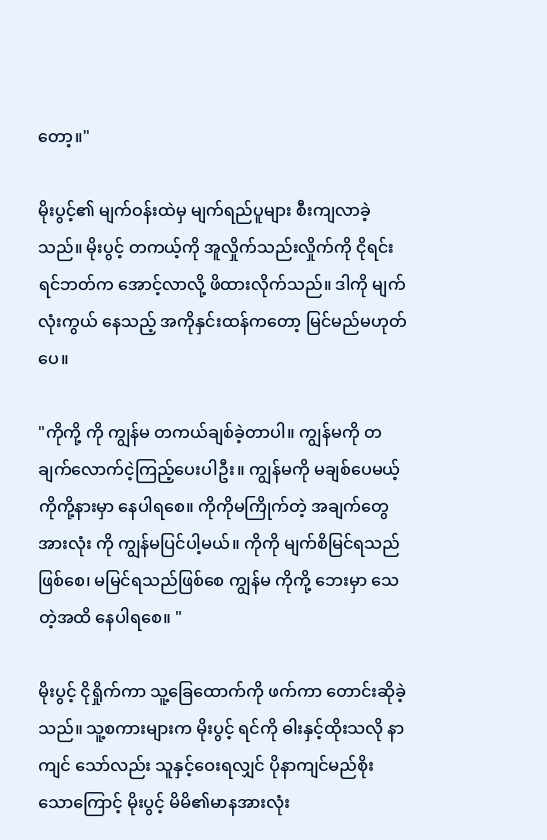တော့။"

မိုးပွင့်၏ မျက်ဝန်းထဲမှ မျက်ရည်ပူများ စီးကျလာခဲ့သည်။ မိုးပွင့် တကယ့်ကို အူလှိုက်သည်းလှိုက်ကို ငိုရင်း ရင်ဘတ်က အောင့်လာလို့ ဖိထားလိုက်သည်။ ဒါကို မျက်လုံးကွယ် နေသည့် အကိုနှင်းထန်ကတော့ မြင်မည်မဟုတ်ပေ။

"ကိုကို့ ကို ကျွန်မ တကယ်ချစ်ခဲ့တာပါ။ ကျွန်မကို တချက်လောက်ငဲ့ကြည့်ပေးပါဦး။ ကျွန်မကို မချစ်ပေမယ့် ကိုကို့နားမှာ နေပါရစေ။ ကိုကိုမကြိုက်တဲ့ အချက်တွေ အားလုံး ကို ကျွန်မပြင်ပါ့မယ်။ ကိုကို မျက်စိမြင်ရသည်ဖြစ်စေ၊ မမြင်ရသည်ဖြစ်စေ ကျွန်မ ကိုကို့ ဘေးမှာ သေတဲ့အထိ နေပါရစေ။ "

မိုးပွင့် ငိုရှိုက်ကာ သူ့ခြေထောက်ကို ဖက်ကာ တောင်းဆိုခဲ့သည်။ သူ့စကားများက မိုးပွင့် ရင်ကို ဓါးနှင့်ထိုးသလို နာကျင် သော်လည်း သူနှင့်ဝေးရလျှင် ပိုနာကျင်မည်စိုး သောကြောင့် မိုးပွင့် မိမိ၏မာနအားလုံး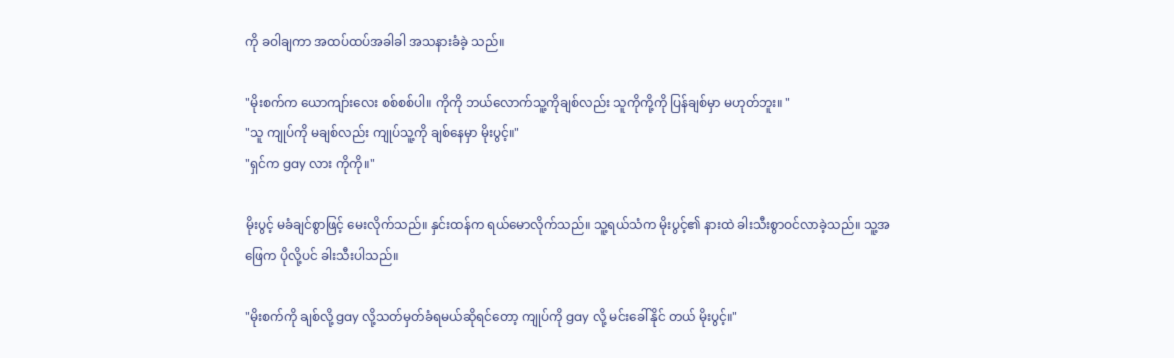ကို ခဝါချကာ အထပ်ထပ်အခါခါ အသနားခံခဲ့ သည်။

"မိုးစက်က ယောကျာ်းလေး စစ်စစ်ပါ။ ကိုကို ဘယ်လောက်သူ့ကိုချစ်လည်း သူကိုကို့ကို ပြန်ချစ်မှာ မဟုတ်ဘူး။ "
"သူ ကျုပ်ကို မချစ်လည်း ကျုပ်သူ့ကို ချစ်နေမှာ မိုးပွင့်။"
"ရှင်က gay လား ကိုကို။"

မိုးပွင့် မခံချင်စွာဖြင့် မေးလိုက်သည်။ နှင်းထန်က ရယ်မောလိုက်သည်။ သူ့ရယ်သံက မိုးပွင့်၏ နားထဲ ခါးသီးစွာဝင်လာခဲ့သည်။ သူ့အဖြေက ပိုလို့ပင် ခါးသီးပါသည်။

"မိုးစက်ကို ချစ်လို့ gay လို့သတ်မှတ်ခံရမယ်ဆိုရင်တော့ ကျုပ်ကို gay လို့ မင်းခေါ်နိုင် တယ် မိုးပွင့်။"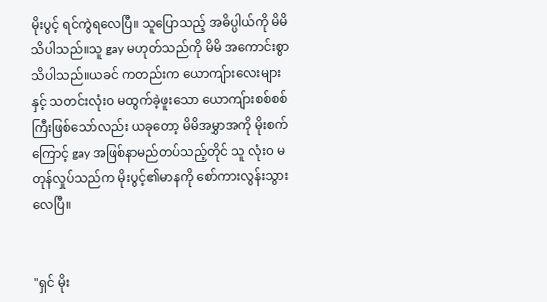မိုးပွင့် ရင်ကွဲရလေပြီ။ သူပြောသည့် အဓိပ္ပါယ်ကို မိမိသိပါသည်။သူ gay မဟုတ်သည်ကို မိမိ အကောင်းစွာသိပါသည်။ယခင် ကတည်းက ယောကျ်ားလေးများနှင့် သတင်းလုံး၀ မထွက်ခဲ့ဖူးသော ယောကျ်ားစစ်စစ်ကြီးဖြစ်သော်လည်း ယခုတော့ မိမိအမွှာအကို မိုးစက်ကြောင့် gay အဖြစ်နာမည်တပ်သည့်တိုင် သူ လုံး၀ မတုန်လှုပ်သည်က မိုးပွင့်၏မာနကို စော်ကားလွန်းသွားလေပြီ။


"ရှင် မိုး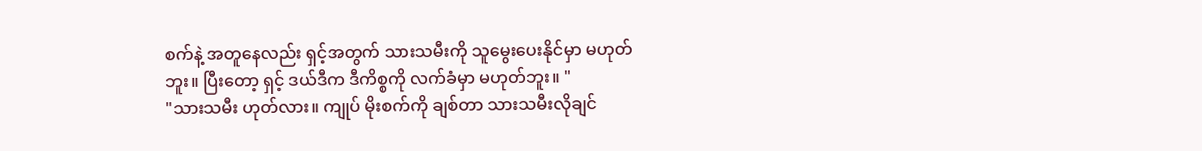စက်နဲ့ အတူနေလည်း ရှင့်အတွက် သားသမီးကို သူမွေးပေးနိုင်မှာ မဟုတ်ဘူး။ ပြီးတော့ ရှင့် ဒယ်ဒီက ဒီကိစ္စကို လက်ခံမှာ မဟုတ်ဘူး။ "
"သားသမီး ဟုတ်လား။ ကျုပ် မိုးစက်ကို ချစ်တာ သားသမီးလိုချင်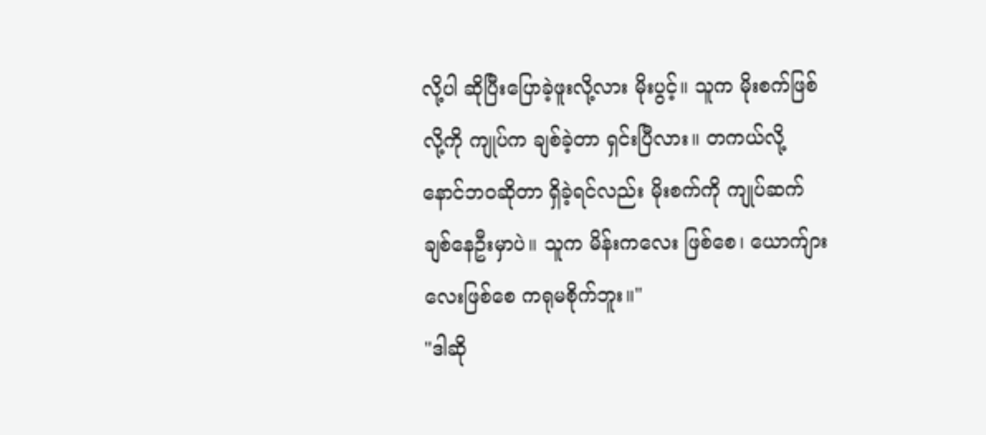လို့ပါ ဆိုပြီးပြောခဲ့ဖူးလို့လား မိုးပွင့်။ သူက မိုးစက်ဖြစ်လို့ကို ကျုပ်က ချစ်ခဲ့တာ ရှင်းပြီလား။ တကယ်လို့ နောင်ဘဝဆိုတာ ရှိခဲ့ရင်လည်း မိုးစက်ကို ကျုပ်ဆက်ချစ်နေဦးမှာပဲ။ သူက မိန်းကလေး ဖြစ်စေ၊ ယောက်ျားလေးဖြစ်စေ ကရုမစိုက်ဘူး။"
"ဒါဆို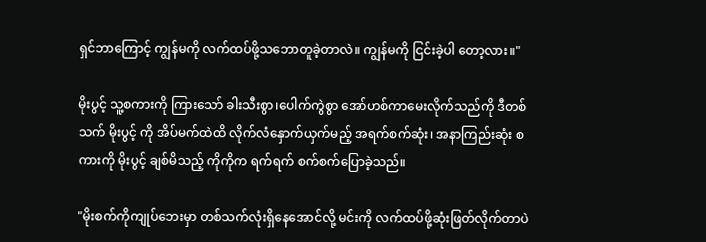ရှင်ဘာကြောင့် ကျွန်မကို လက်ထပ်ဖို့သဘောတူခဲ့တာလဲ။ ကျွန်မကို ငြင်းခဲ့ပါ တော့လား။"

မိုးပွင့် သူ့စကားကို ကြားသော် ခါးသီးစွာ၊ပေါက်ကွဲစွာ အော်ဟစ်ကာမေးလိုက်သည်ကို ဒီတစ်သက် မိုးပွင့် ကို အိပ်မက်ထဲထိ လိုက်လံနှောက်ယှက်မည့် အရက်စက်ဆုံး၊ အနာကြည်းဆုံး စကားကို မိုးပွင့် ချစ်မိသည့် ကိုကိုက ရက်ရက် စက်စက်ပြောခဲ့သည်။

"မိုးစက်ကိုကျုပ်ဘေးမှာ တစ်သက်လုံးရှိနေအောင်လို့ မင်းကို လက်ထပ်ဖို့ဆုံးဖြတ်လိုက်တာပဲ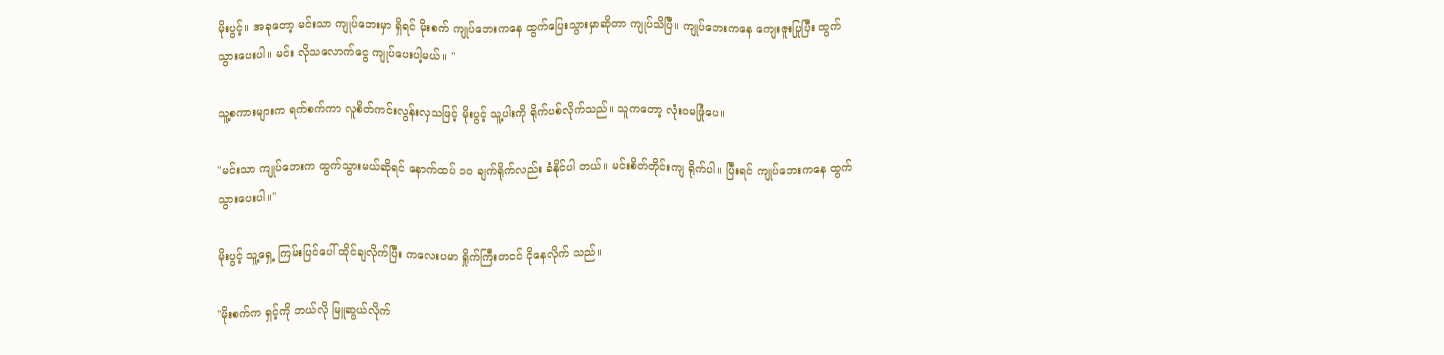မိုးပွင့်။ အခုတော့ မင်းသာ ကျုပ်ဘေးမှာ ရှိရင် မိုးစက် ကျုပ်ဘေးကနေ ထွက်ပြေးသွားမှာဆိုတာ ကျုပ်သိပြီ။ ကျုပ်ဘေးကနေ ကျေးဇူးပြုပြီး ထွက်သွားပေးပါ။ မင်း လိုသလောက်ငွေ ကျုပ်ပေးပါ့မယ်။ "

သူ့စကားများက ရက်စက်ကာ လူစိတ်ကင်းလွန်းလှသဖြင့် မိုးပွင့် သူ့ပါးကို ရိုက်ပစ်လိုက်သည်။ သူကတော့ လုံးဝမဖြုံပေ။

"မင်းသာ ကျုပ်ဘေးက ထွက်သွားမယ်ဆိုရင် နောက်ထပ် ၁၀ ချက်ရိုက်လည်း ခံနိုင်ပါ တယ်။ မင်းစိတ်တိုင်းကျ ရိုက်ပါ။ ပြီးရင် ကျုပ်ဘေးကနေ ထွက်သွားပေးပါ။"

မိုးပွင့် သူ့ရှေ့ ကြမ်းပြင်ပေါ် ထိုင်ချလိုက်ပြီး ကလေးပမာ ရှိုက်ကြီးတငင် ငိုနေလိုက် သည်။

"မိုးစက်က ရှင့်ကို ဘယ်လို မြူဆွယ်လိုက်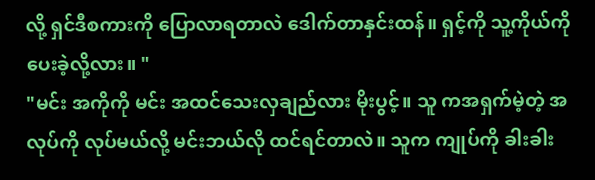လို့ ရှင်ဒီစကားကို ပြောလာရတာလဲ ဒေါက်တာနှင်းထန်။ ရှင့်ကို သူ့ကိုယ်ကို ပေးခဲ့လို့လား။ "
"မင်း အကိုကို မင်း အထင်သေးလှချည်လား မိုးပွင့်။ သူ ကအရှက်မဲ့တဲ့ အလုပ်ကို လုပ်မယ်လို့ မင်းဘယ်လို ထင်ရင်တာလဲ။ သူက ကျုပ်ကို ခါးခါး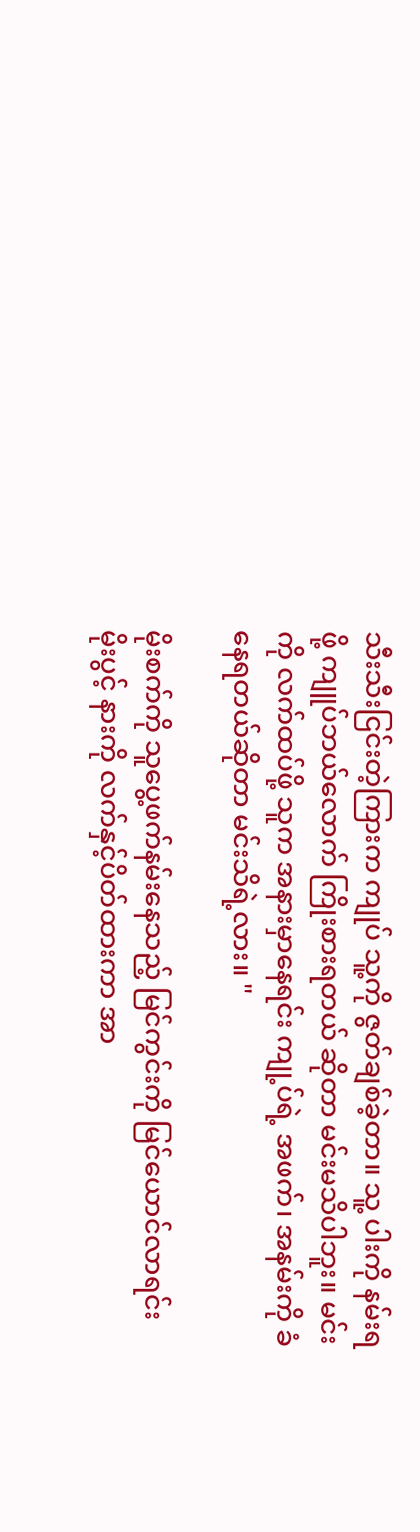သီးသီးငြင်းတဲ့ကြားက ကျုပ် သူ့ကို ဇွတ်ချစ်ခဲ့တာ။ သူ့ ပါးကို နမ်းရဖို့ ကျူပ်ဘယ်လောက် ကြိုးစားရတယ် ဆိုတာ မင်းမသိပါဘူး။ မင်းကို လက်ထပ်ဖို့ သူက အနားမှာနေရင်း ကျု့ပ်ရဲ့ အဖက်၊ အနမ်းကို ခံနေရတယ်ဆိုတာ မင်းသိရဲ့လား။ "

မိုးစက်ကို သူပွေ့ဖက်နမ်းနေသည့် မြင်ကွင်းကို မြင်ယောင်လာရင်း မိုးပွင့် နားကို လက်နှင့်ပိတ်ထားကာ အာ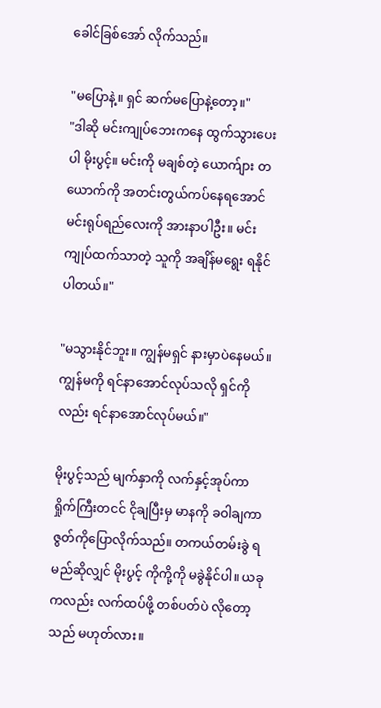ခေါင်ခြစ်အော် လိုက်သည်။

"မပြောနဲ့။ ရှင် ဆက်မပြောနဲ့တော့။"
"ဒါဆို မင်းကျုပ်ဘေးကနေ ထွက်သွားပေးပါ မိုးပွင့်။ မင်းကို မချစ်တဲ့ ယောက်ျား တယောက်ကို အတင်းတွယ်ကပ်နေရအောင် မင်းရုပ်ရည်လေးကို အားနာပါဦး။ မင်း ကျုပ်ထက်သာတဲ့ သူကို အချိန်မရွေး ရနိုင်ပါတယ်။"

"မသွားနိုင်ဘူး။ ကျွန်မရှင် နားမှာပဲနေမယ်။ ကျွန်မကို ရင်နာအောင်လုပ်သလို ရှင်ကို လည်း ရင်နာအောင်လုပ်မယ်။"

မိုးပွင့်သည် မျက်နှာကို လက်နှင့်အုပ်ကာ ရှိုက်ကြီးတငင် ငိုချပြီးမှ မာနကို ခဝါချကာ ဇွတ်ကိုပြောလိုက်သည်။ တကယ်တမ်းခွဲ ရမည်ဆိုလျှင် မိုးပွင့် ကိုကို့ကို မခွဲနိုင်ပါ။ ယခုကလည်း လက်ထပ်ဖို့ တစ်ပတ်ပဲ လိုတော့သည် မဟုတ်လား။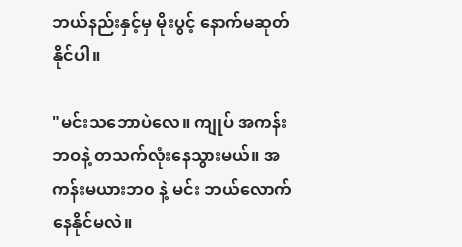ဘယ်နည်းနှင့်မှ မိုးပွင့် နောက်မဆုတ်နိုင်ပါ။

"မင်းသဘောပဲလေ။ ကျုပ် အကန်းဘဝနဲ့ တသက်လုံးနေသွားမယ်။ အကန်းမယားဘ၀ နဲ့ မင်း ဘယ်လောက်နေနိုင်မလဲ။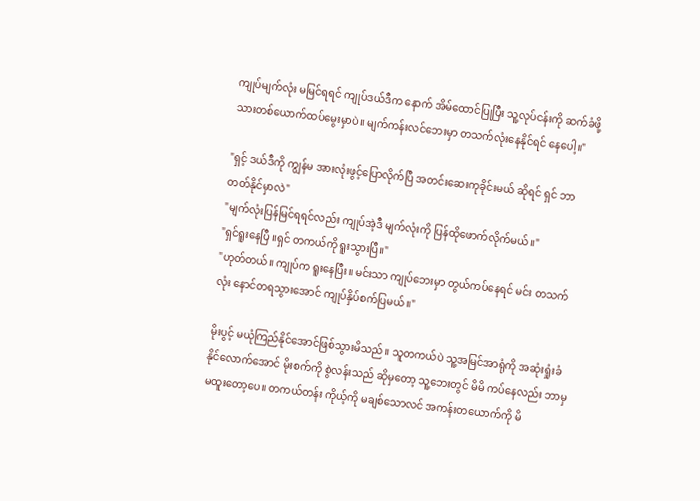ကျုပ်မျက်လုံး မမြင်ရရင် ကျုပ်ဒယ်ဒီက နောက် အိမ်ထောင်ပြုပြီး သူ့လုပ်ငန်းကို ဆက်ခံဖို့ သားတစ်ယောက်ထပ်မွေးမှာပဲ။ မျက်ကန်းလင်ဘေးမှာ တသက်လုံးနေနိုင်ရင် နေပေါ့။"

"ရှင့် ဒယ်ဒီကို ကျွန်မ အားလုံးဖွင့်ပြောလိုက်ပြီ အတင်းဆေးကုခိုင်းမယ် ဆိုရင် ရှင် ဘာတတ်နိုင်မှာလဲ"
"မျက်လုံးပြန်မြင်ရရင်လည်း ကျုပ်အဲ့ဒီ မျက်လုံးကို ပြန်ထိုဖောက်လိုက်မယ်။"
"ရှင်ရူးနေပြီ ။ရှင် တကယ်ကို ရူးသွားပြီ။"
"ဟုတ်တယ်။ ကျုပ်က ရူးနေပြီး။ မင်းသာ ကျုပ်ဘေးမှာ တွယ်ကပ်နေရင် မင်း တသက် လုံး နောင်တရသွားအောင် ကျုပ်နှိပ်စက်ပြမယ်။"

မိုးပွင့် မယုံကြည်နိုင်အောင်ဖြစ်သွားမိသည်။ သူတကယ်ပဲ သူ့အမြင်အာရုံကို အဆုံးရှုံးခံ နိုင်လောက်အောင် မိုးစက်ကို စွဲလန်းသည် ဆိုမှတော့ သူ့ဘေးတွင် မိမိ ကပ်နေလည်း ဘာမှ မထူးတော့ပေ။ တကယ်တန်း ကိုယ့်ကို မချစ်သောလင် အကန်းတယောက်ကို မိ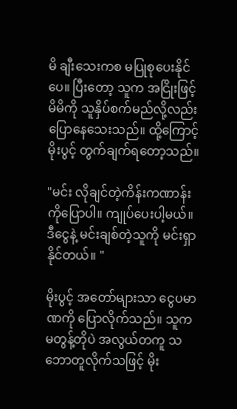မိ ချီးသေးကစ မပြုစုပေးနိုင်ပေ။ ပြီးတော့ သူက အငြိုးဖြင့် မိမိကို သူနှိပ်စက်မည်လို့လည်း ပြောနေသေးသည်။ ထို့ကြောင့် မိုးပွင့် တွက်ချက်ရတော့သည်။

"မင်း လိုချင်တဲ့ကိန်းကဏာန်းကိုပြောပါ။ ကျုပ်ပေးပါ့မယ်။ ဒီငွေနဲ့ မင်းချစ်တဲ့သူကို မင်းရှာနိုင်တယ်။ "

မိုးပွင့် အတော်များသာ ငွေပမာဏကို ပြောလိုက်သည်။ သူက မတွန့်တိုပဲ အလွယ်တကူ သဘောတူလိုက်သဖြင့် မိုး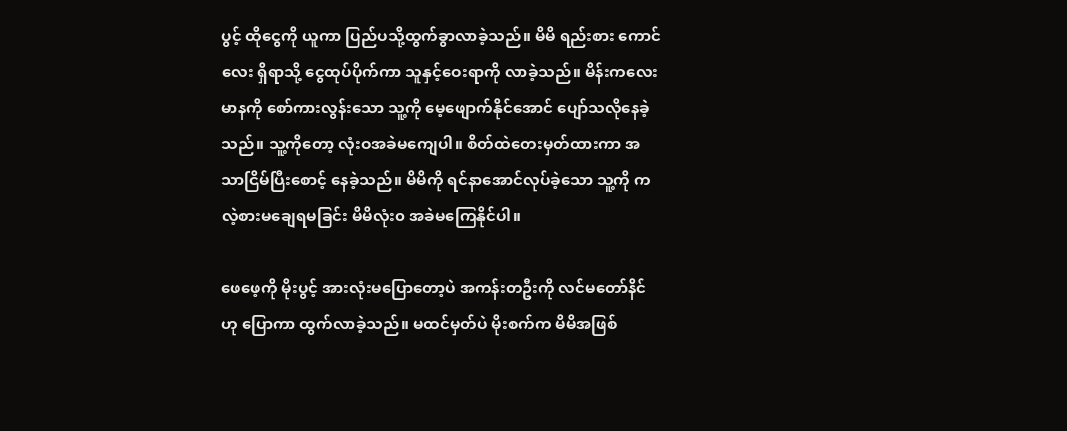ပွင့် ထိုငွေကို ယူကာ ပြည်ပသို့ထွက်ခွာလာခဲ့သည်။ မိမိ ရည်းစား ကောင်လေး ရှိရာသို့ ငွေထုပ်ပိုက်ကာ သူနှင့်ဝေးရာကို လာခဲ့သည်။ မိန်းကလေး မာနကို စော်ကားလွန်းသော သူ့ကို မေ့ဖျောက်နိုင်အောင် ပျော်သလိုနေခဲ့သည်။ သူ့ကိုတော့ လုံးဝအခဲမကျေပါ။ စိတ်ထဲတေးမှတ်ထားကာ အသာငြိမ်ပြီးစောင့် နေခဲ့သည်။ မိမိကို ရင်နာအောင်လုပ်ခဲ့သော သူ့ကို ကလဲ့စားမချေရမခြင်း မိမိလုံး၀ အခဲမကြေနိုင်ပါ။

ဖေဖေ့ကို မိုးပွင့် အားလုံးမပြောတော့ပဲ အကန်းတဦးကို လင်မတော်နိင်ဟု ပြောကာ ထွက်လာခဲ့သည်။ မထင်မှတ်ပဲ မိုးစက်က မိမိအဖြစ်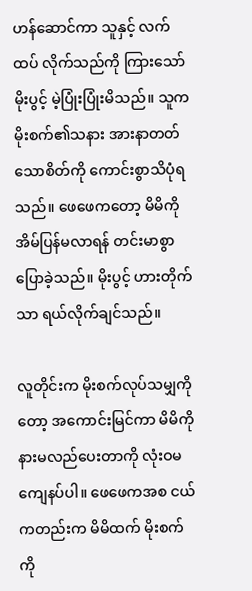ဟန်ဆောင်ကာ သူနှင့် လက်ထပ် လိုက်သည်ကို ကြားသော် မိုးပွင့် မဲ့ပြုံးပြုံးမိသည်။ သူက မိုးစက်၏သနား အားနာတတ် သောစိတ်ကို ကောင်းစွာသိပုံရသည်။ ဖေဖေကတော့ မိမိကို အိမ်ပြန်မလာရန် တင်းမာစွာပြောခဲ့သည်။ မိုးပွင့် ဟားတိုက်သာ ရယ်လိုက်ချင်သည်။

လူတိုင်းက မိုးစက်လုပ်သမျှကိုတော့ အကောင်းမြင်ကာ မိမိကို နားမလည်ပေးတာကို လုံးဝမကျေနပ်ပါ။ ဖေဖေကအစ ငယ်ကတည်းက မိမိထက် မိုးစက်ကို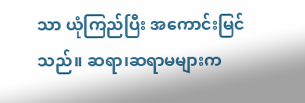သာ ယုံကြည်ပြီး အကောင်းမြင်သည်။ ဆရာ၊ဆရာမများက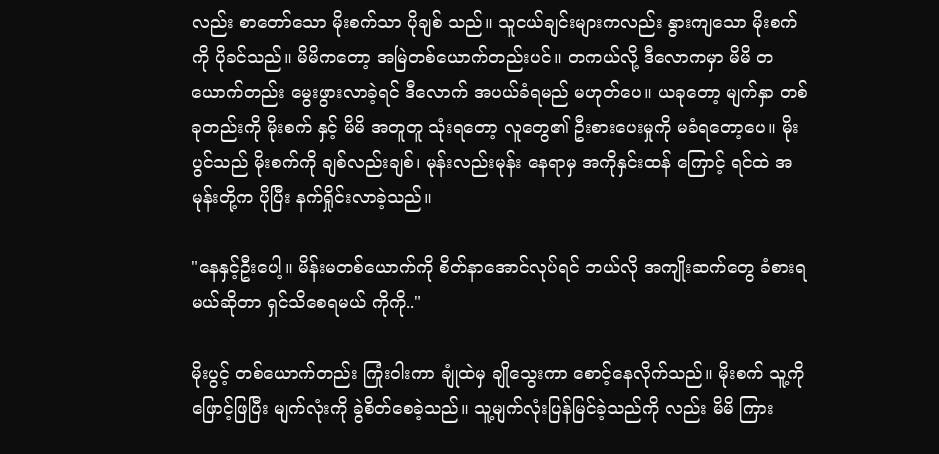လည်း စာတော်သော မိုးစက်သာ ပိုချစ် သည်။ သူငယ်ချင်းများကလည်း နွားကျသော မိုးစက်ကို ပိုခင်သည်။ မိမိကတော့ အမြဲတစ်ယောက်တည်းပင်။ တကယ်လို့ ဒီလောကမှာ မိမိ တယောက်တည်း မွေးဖွားလာခဲ့ရင် ဒီလောက် အပယ်ခံရမည် မဟုတ်ပေ။ ယခုတော့ မျက်နှာ တစ်ခုတည်းကို မိုးစက် နှင့် မိမိ အတူတူ သုံးရတော့ လူတွေ၏ ဦးစားပေးမှုကို မခံရတော့ပေ။ မိုးပွင်သည် မိုးစက်ကို ချစ်လည်းချစ်၊ မုန်းလည်းမုန်း နေရာမှ အကိုနှင်းထန် ကြောင့် ရင်ထဲ အမုန်းတို့က ပိုပြီး နက်ရှိုင်းလာခဲ့သည်။

"နေနှင့်ဦးပေါ့။ မိန်းမတစ်ယောက်ကို စိတ်နာအောင်လုပ်ရင် ဘယ်လို အကျိုးဆက်တွေ ခံစားရမယ်ဆိုတာ ရှင်သိစေရမယ် ကိုကို.."

မိုးပွင့် တစ်ယောက်တည်း ကြုံးဝါးကာ ချုံထဲမှ ချိုသွေးကာ စောင့်နေလိုက်သည်။ မိုးစက် သူ့ကို ဖြောင့်ဖြပြီး မျက်လုံးကို ခွဲစိတ်စေခဲ့သည်။ သူ့မျက်လုံးပြန်မြင်ခဲ့သည်ကို လည်း မိမိ ကြား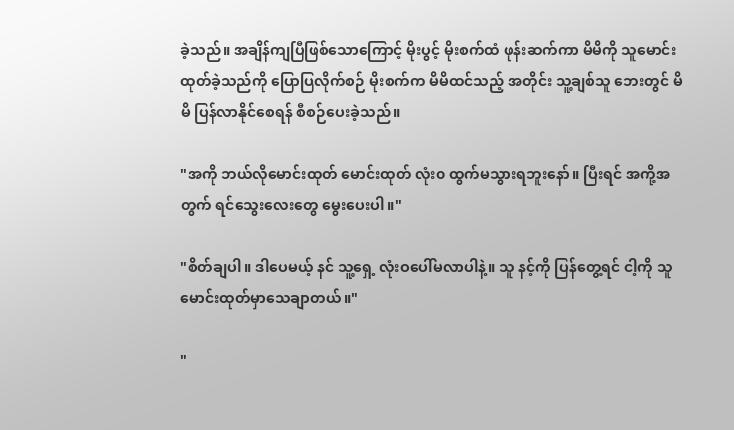ခဲ့သည်။ အချိန်ကျပြီဖြစ်သောကြောင့် မိုးပွင့် မိုးစက်ထံ ဖုန်းဆက်ကာ မိမိကို သူမောင်းထုတ်ခဲ့သည်ကို ပြောပြလိုက်စဉ် မိုးစက်က မိမိထင်သည့် အတိုင်း သူ့ချစ်သူ ဘေးတွင် မိမိ ပြန်လာနိုင်စေရန် စီစဉ်ပေးခဲ့သည်။

"အကို ဘယ်လိုမောင်းထုတ် မောင်းထုတ် လုံး၀ ထွက်မသွားရဘူးနော်။ ပြီးရင် အကို့အတွက် ရင်သွေးလေးတွေ မွေးပေးပါ။"

"စိတ်ချပါ။ ဒါပေမယ့် နင် သူ့ရှေ့ လုံးဝပေါ်မလာပါနဲ့။ သူ နင့်ကို ပြန်တွေ့ရင် ငါ့ကို သူမောင်းထုတ်မှာသေချာတယ်။"

"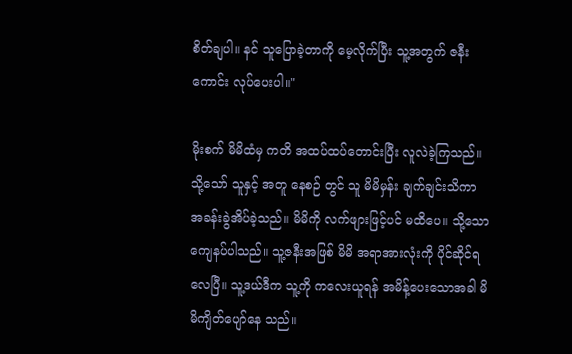စိတ်ချပါ။ နင် သူပြောခဲ့တာကို မေ့လိုက်ပြီး သူ့အတွက် ဇနီးကောင်း လုပ်ပေးပါ။"

မိုးစက် မိမိထံမှ ကတိ အထပ်ထပ်တောင်းပြီး လူလဲခဲ့ကြသည်။ သို့သော် သူနှင့် အတူ နေစဉ် တွင် သူ မိမိမှန်း ချက်ချင်းသိကာ အခန်းခွဲအိပ်ခဲ့သည်။ မိမိကို လက်ဖျားဖြင့်ပင် မထိပေ။ သို့သော ကျေနပ်ပါသည်။ သူ့ဇနီးအဖြစ် မိမိ အရာအားလုံးကို ပိုင်ဆိုင်ရ လေပြီ။ သူ့ဒယ်ဒီက သူ့ကို ကလေးယူရန် အမိန့်ပေးသောအခါ မိမိကျိတ်ပျော်နေ သည်။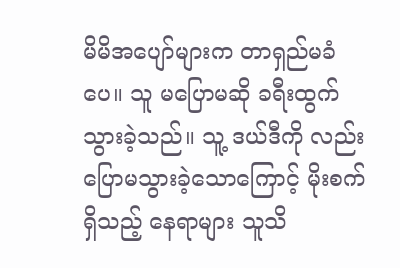မိမိအပျော်များက တာရှည်မခံပေ။ သူ မပြောမဆို ခရီးထွက်သွားခဲ့သည်။ သူ့ ဒယ်ဒီကို လည်း ပြောမသွားခဲ့သောကြောင့် မိုးစက်ရှိသည့် နေရာများ သူသိ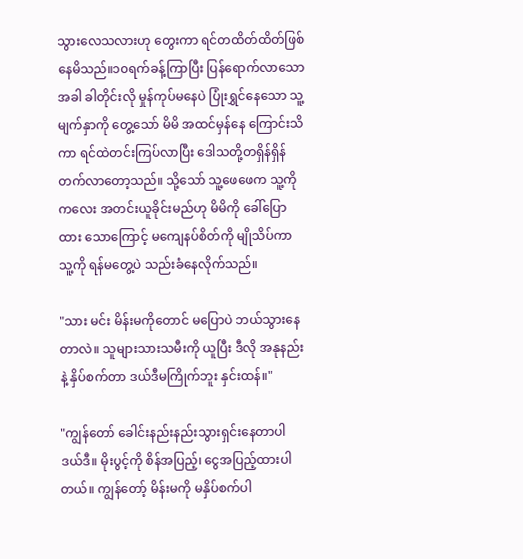သွားလေသလားဟု တွေးကာ ရင်တထိတ်ထိတ်ဖြစ်နေမိသည်။၁၀ရက်ခန့်ကြာပြီး ပြန်ရောက်လာသောအခါ ခါတိုင်းလို မှုန်ကုပ်မနေပဲ ပြုံးရွှင်နေသော သူ့မျက်နှာကို တွေ့သော် မိမိ အထင်မှန်နေ ကြောင်းသိကာ ရင်ထဲတင်းကြပ်လာပြီး ဒေါသတို့တရှိန်ရှိန်တက်လာတော့သည်။ သို့သော် သူ့ဖေဖေက သူ့ကို ကလေး အတင်းယူခိုင်းမည်ဟု မိမိကို ခေါ်ပြောထား သောကြောင့် မကျေနပ်စိတ်ကို မျိုသိပ်ကာ သူ့ကို ရန်မတွေ့ပဲ သည်းခံနေလိုက်သည်။

"သား မင်း မိန်းမကိုတောင် မပြောပဲ ဘယ်သွားနေတာလဲ။ သူများသားသမီးကို ယူပြီး ဒီလို အနုနည်းနဲ့ နှိပ်စက်တာ ဒယ်ဒီမကြိုက်ဘူး နှင်းထန်။"

"ကျွန်တော် ခေါင်းနည်းနည်းသွားရှင်းနေတာပါ ဒယ်ဒီ။ မိုးပွင့်ကို စိန်အပြည့်၊ ငွေအပြည့်ထားပါတယ်။ ကျွန်တော့် မိန်းမကို မနှိပ်စက်ပါ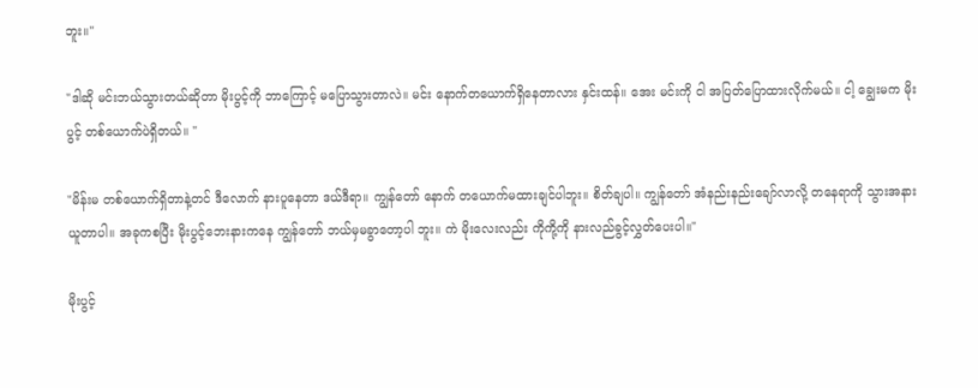ဘူး။"

"ဒါဆို မင်းဘယ်သွားတယ်ဆိုတာ မိုးပွင့်ကို ဘာကြောင့် မပြောသွားတာလဲ။ မင်း နောက်တယောက်ရှိနေတာလား နှင်းထန်။ အေး မင်းကို ငါ အပြတ်ပြောထားလိုက်မယ်။ ငါ့ ချွေးမက မိုးပွင့် တစ်ယောက်ပဲရှိတယ်။ "

"မိန်းမ တစ်ယောက်ရှိတာနဲ့တင် ဒီလောက် နားပူနေတာ ဒယ်ဒီရာ။ ကျွန်တော် နောက် တယောက်မထားချင်ပါဘူး။ စိတ်ချပါ။ ကျွန်တော် အံနည်းနည်းချော်လာလို့ တနေရာကို သွားအနားယူတာပါ။ အခုကစပြီး မိုးပွင့်ဘေးနားကနေ ကျွန်တော် ဘယ်မှမခွာတော့ပါ ဘူး။ ကဲ မိုးလေးလည်း ကိုကို့ကို နားလည်ခွင့်လွှတ်ပေးပါ။"

မိုးပွင့်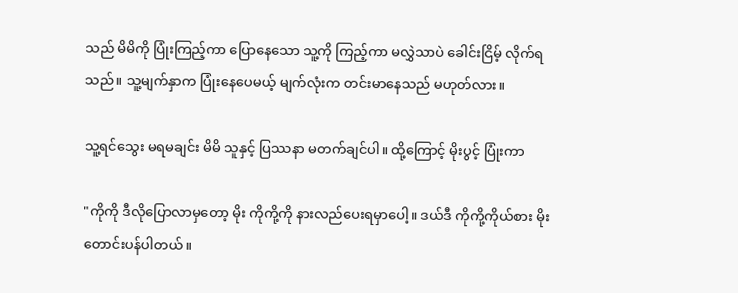သည် မိမိကို ပြုံးကြည့်ကာ ပြောနေသော သူ့ကို ကြည့်ကာ မလွှဲသာပဲ ခေါင်းငြိမ့် လိုက်ရသည်။ သူ့မျက်နှာက ပြုံးနေပေမယ့် မျက်လုံးက တင်းမာနေသည် မဟုတ်လား။

သူ့ရင်သွေး မရမချင်း မိမိ သူနှင့် ပြဿနာ မတက်ချင်ပါ။ ထို့ကြောင့် မိုးပွင့် ပြုံးကာ

"ကိုကို ဒီလိုပြောလာမှတော့ မိုး ကိုကို့ကို နားလည်ပေးရမှာပေါ့။ ဒယ်ဒီ ကိုကို့ကိုယ်စား မိုး တောင်းပန်ပါတယ်။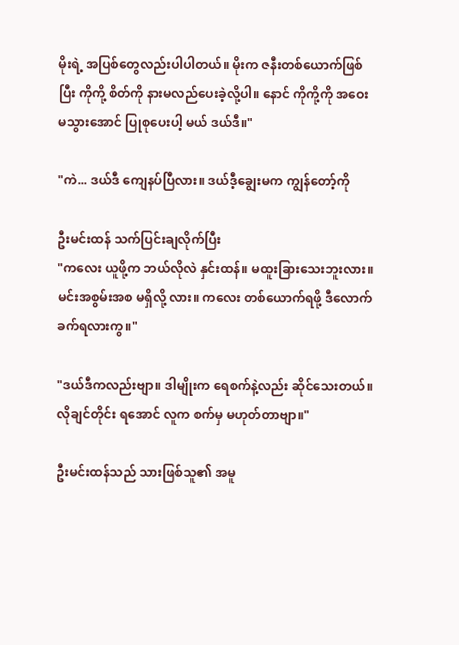မိုးရဲ့ အပြစ်တွေလည်းပါပါတယ်။ မိုးက ဇနီးတစ်ယောက်ဖြစ်ပြီး ကိုကို့ စိတ်ကို နားမလည်ပေးခဲ့လို့ပါ။ နောင် ကိုကို့ကို အဝေးမသွားအောင် ပြုစုပေးပါ့ မယ် ဒယ်ဒီ။"

"ကဲ... ဒယ်ဒီ ကျေနပ်ပြီလား။ ဒယ်ဒီ့ချွေးမက ကျွန်တော့်ကို

ဦးမင်းထန် သက်ပြင်းချလိုက်ပြီး
"ကလေး ယူဖို့က ဘယ်လိုလဲ နှင်းထန်။ မထူးခြားသေးဘူးလား။ မင်းအစွမ်းအစ မရှိလို့ လား။ ကလေး တစ်ယောက်ရဖို့ ဒီလောက်ခက်ရလားကွ။"

"ဒယ်ဒီကလည်းဗျာ။ ဒါမျိုးက ရေစက်နဲ့လည်း ဆိုင်သေးတယ်။ လိုချင်တိုင်း ရအောင် လူက စက်မှ မဟုတ်တာဗျာ။"

ဦးမင်းထန်သည် သားဖြစ်သူ၏ အမူ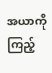အယာကို ကြည့်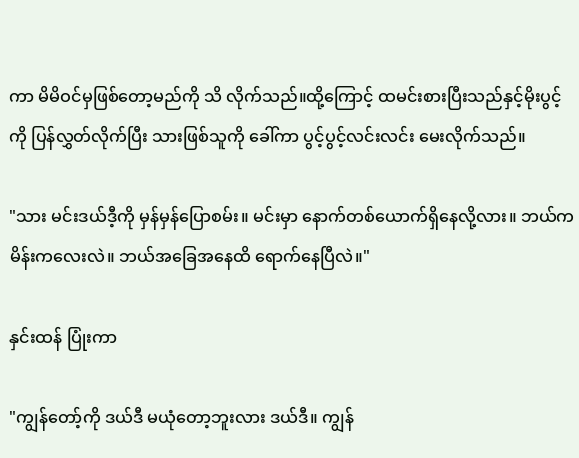ကာ မိမိဝင်မှဖြစ်တော့မည်ကို သိ လိုက်သည်။ထို့ကြောင့် ထမင်းစားပြီးသည်နှင့်မိုးပွင့်ကို ပြန်လွှတ်လိုက်ပြီး သားဖြစ်သူကို ခေါ်ကာ ပွင့်ပွင့်လင်းလင်း မေးလိုက်သည်။

"သား မင်းဒယ်ဒီ့ကို မှန်မှန်ပြောစမ်း။ မင်းမှာ နောက်တစ်ယောက်ရှိနေလို့လား။ ဘယ်က မိန်းကလေးလဲ။ ဘယ်အခြေအနေထိ ရောက်နေပြီလဲ။"

နှင်းထန် ပြုံးကာ

"ကျွန်တော့်ကို ဒယ်ဒီ မယုံတော့ဘူးလား ဒယ်ဒီ။ ကျွန်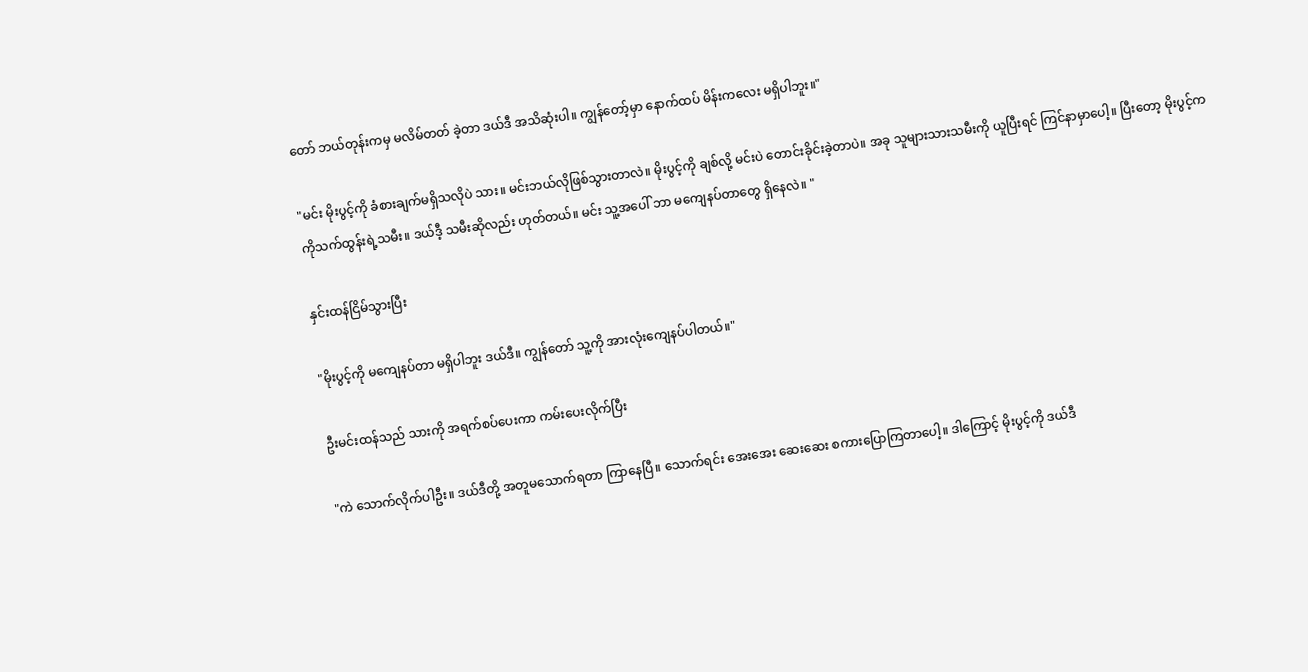တော် ဘယ်တုန်းကမှ မလိမ်တတ် ခဲ့တာ ဒယ်ဒီ အသိဆုံးပါ။ ကျွန်တော့်မှာ နောက်ထပ် မိန်းကလေး မရှိပါဘူး။"

"မင်း မိုးပွင့်ကို ခံစားချက်မရှိသလိုပဲ သား။ မင်းဘယ်လိုဖြစ်သွားတာလဲ။ မိုးပွင့်ကို ချစ်လို့ မင်းပဲ တောင်းခိုင်းခဲ့တာပဲ။ အခု သူများသားသမီးကို ယူပြီးရင် ကြင်နာမှာပေါ့။ ပြီးတော့ မိုးပွင့်က ကိုသက်ထွန်းရဲ့သမီး။ ဒယ်ဒီ့ သမီးဆိုလည်း ဟုတ်တယ်။ မင်း သူ့အပေါ် ဘာ မကျေနပ်တာတွေ ရှိနေလဲ။ "

နှင်းထန်ငြိမ်သွားပြီး

"မိုးပွင့်ကို မကျေနပ်တာ မရှိပါဘူး ဒယ်ဒီ။ ကျွန်တော် သူ့ကို အားလုံးကျေနပ်ပါတယ်။"

ဦးမင်းထန်သည် သားကို အရက်စပ်ပေးကာ ကမ်းပေးလိုက်ပြီး

"ကဲ သောက်လိုက်ပါဦး။ ဒယ်ဒီတို့ အတူမသောက်ရတာ ကြာနေပြီ။ သောက်ရင်း အေးအေး ဆေးဆေး စကားပြောကြတာပေါ့။ ဒါကြောင့် မိုးပွင့်ကို ဒယ်ဒီ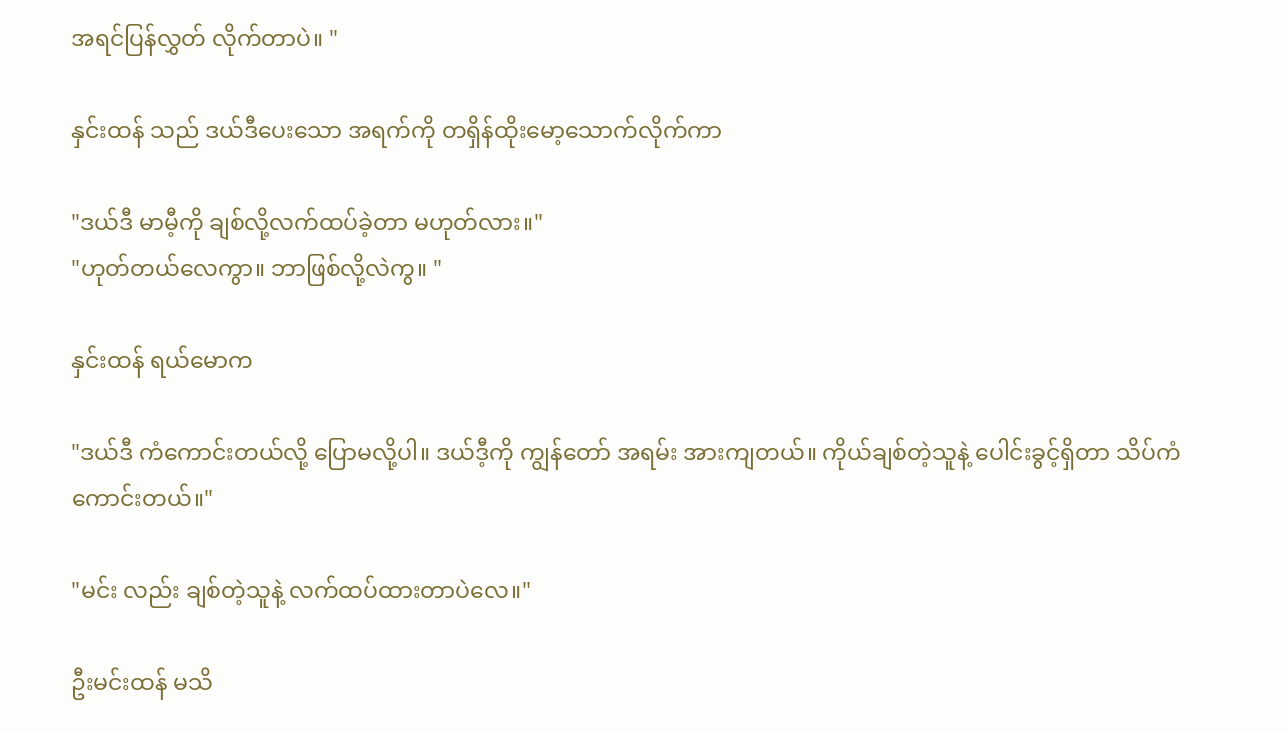အရင်ပြန်လွှတ် လိုက်တာပဲ။ "

နှင်းထန် သည် ဒယ်ဒီပေးသော အရက်ကို တရှိန်ထိုးမော့သောက်လိုက်ကာ

"ဒယ်ဒီ မာမီ့ကို ချစ်လို့လက်ထပ်ခဲ့တာ မဟုတ်လား။"
"ဟုတ်တယ်လေကွာ။ ဘာဖြစ်လို့လဲကွ။ "

နှင်းထန် ရယ်မောက

"ဒယ်ဒီ ကံကောင်းတယ်လို့ ပြောမလို့ပါ။ ဒယ်ဒီ့ကို ကျွန်တော် အရမ်း အားကျတယ်။ ကိုယ်ချစ်တဲ့သူနဲ့ ပေါင်းခွင့်ရှိတာ သိပ်ကံကောင်းတယ်။"

"မင်း လည်း ချစ်တဲ့သူနဲ့ လက်ထပ်ထားတာပဲလေ။"

ဦးမင်းထန် မသိ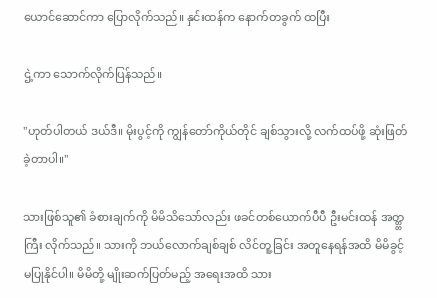ယောင်ဆောင်ကာ ပြောလိုက်သည်။ နှင်းထန်က နောက်တခွက် ထပြီး

ဌဲ့ကာ သောက်လိုက်ပြန်သည်။

"ဟုတ်ပါတယ် ဒယ်ဒီ။ မိုးပွင့်ကို ကျွန်တော်ကိုယ်တိုင် ချစ်သွားလို့ လက်ထပ်ဖို့ ဆုံးဖြတ် ခဲ့တာပါ။"

သားဖြစ်သူ၏ ခံစားချက်ကို မိမိသိသော်လည်း ဖခင်တစ်ယောက်ပီပီ ဦးမင်းထန် အတ္တ္တ ကြီး လိုက်သည်။ သားကို ဘယ်လောက်ချစ်ချစ် လိင်တူ့ခြင်း အတူနေရန်အထိ မိမိခွင့် မပြုနိုင်ပါ။ မိမိတို့ မျိုးဆက်ပြတ်မည့် အရေးအထိ သား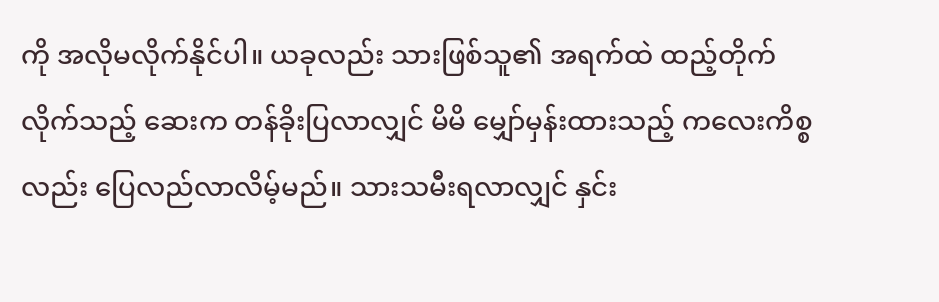ကို အလိုမလိုက်နိုင်ပါ။ ယခုလည်း သားဖြစ်သူ၏ အရက်ထဲ ထည့်တိုက်လိုက်သည့် ဆေးက တန်ခိုးပြလာလျှင် မိမိ မျှော်မှန်းထားသည့် ကလေးကိစ္စလည်း ပြေလည်လာလိမ့်မည်။ သားသမီးရလာလျှင် နှင်း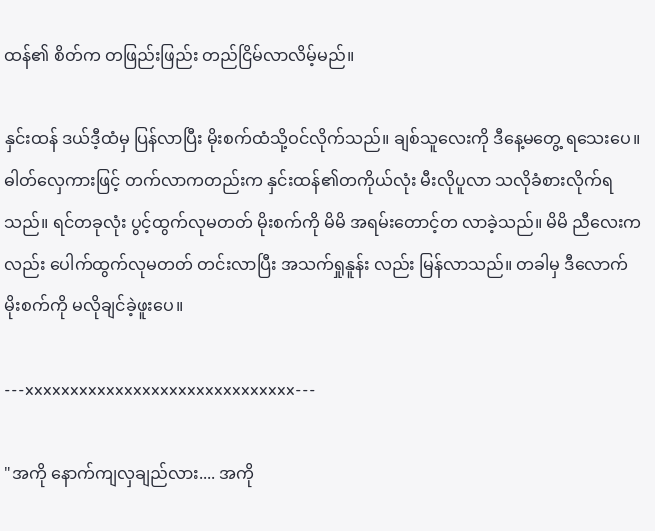ထန်၏ စိတ်က တဖြည်းဖြည်း တည်ငြိမ်လာလိမ့်မည်။

နှင်းထန် ဒယ်ဒီ့ထံမှ ပြန်လာပြီး မိုးစက်ထံသို့ဝင်လိုက်သည်။ ချစ်သူလေးကို ဒီနေ့မတွေ့ ရသေးပေ။ ဓါတ်လှေကားဖြင့် တက်လာကတည်းက နှင်းထန်၏တကိုယ်လုံး မီးလိုပူလာ သလိုခံစားလိုက်ရသည်။ ရင်တခုလုံး ပွင့်ထွက်လုမတတ် မိုးစက်ကို မိမိ အရမ်းတောင့်တ လာခဲ့သည်။ မိမိ ညီလေးကလည်း ပေါက်ထွက်လုမတတ် တင်းလာပြီး အသက်ရှုနူန်း လည်း မြန်လာသည်။ တခါမှ ဒီလောက် မိုးစက်ကို မလိုချင်ခဲ့ဖူးပေ။

---xxxxxxxxxxxxxxxxxxxxxxxxxxxxxx---

"အကို နောက်ကျလှချည်လား.... အကို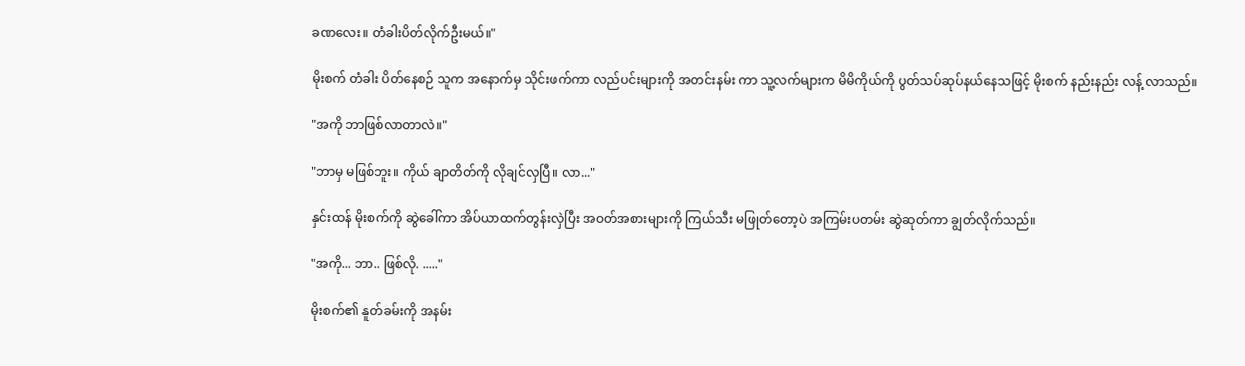ခဏလေး။ တံခါးပိတ်လိုက်ဦးမယ်။"

မိုးစက် တံခါး ပိတ်နေစဉ် သူက အနောက်မှ သိုင်းဖက်ကာ လည်ပင်းများကို အတင်းနမ်း ကာ သူ့လက်များက မိမိကိုယ်ကို ပွတ်သပ်ဆုပ်နယ်နေသဖြင့် မိုးစက် နည်းနည်း လန့် လာသည်။

"အကို ဘာဖြစ်လာတာလဲ။"

"ဘာမှ မဖြစ်ဘူး။ ကိုယ် ချာတိတ်ကို လိုချင်လှပြီ။ လာ..."

နှင်းထန် မိုးစက်ကို ဆွဲခေါ်ကာ အိပ်ယာထက်တွန်းလှဲပြီး အဝတ်အစားများကို ကြယ်သီး မဖြုတ်တော့ပဲ အကြမ်းပတမ်း ဆွဲဆုတ်ကာ ချွတ်လိုက်သည်။

"အကို... ဘာ.. ဖြစ်လို. ....."

မိုးစက်၏ နူတ်ခမ်းကို အနမ်း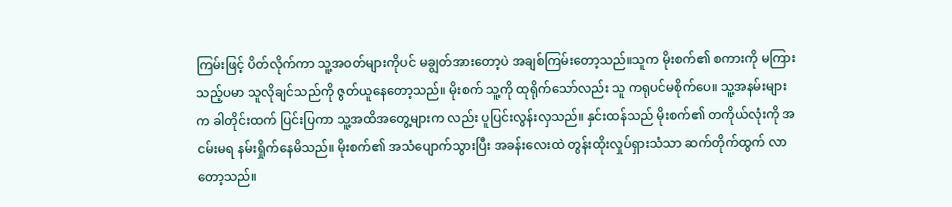ကြမ်းဖြင့် ပိတ်လိုက်ကာ သူ့အဝတ်များကိုပင် မချွတ်အားတော့ပဲ အချစ်ကြမ်းတော့သည်။သူက မိုးစက်၏ စကားကို မကြား သည့်ပမာ သူလိုချင်သည်ကို ဇွတ်ယူနေတော့သည်။ မိုးစက် သူ့ကို ထုရိုက်သော်လည်း သူ ကရုပင်မစိုက်ပေ။ သူ့အနမ်းများက ခါတိုင်းထက် ပြင်းပြကာ သူ့အထိအတွေ့များက လည်း ပူပြင်းလွန်းလှသည်။ နှင်းထန်သည် မိုးစက်၏ တကိုယ်လုံးကို အငမ်းမရ နမ်းရှိုက်နေမိသည်။ မိုးစက်၏ အသံပျောက်သွားပြီး အခန်းလေးထဲ တွန်းထိုးလှုပ်ရှားသံသာ ဆက်တိုက်ထွက် လာတော့သည်။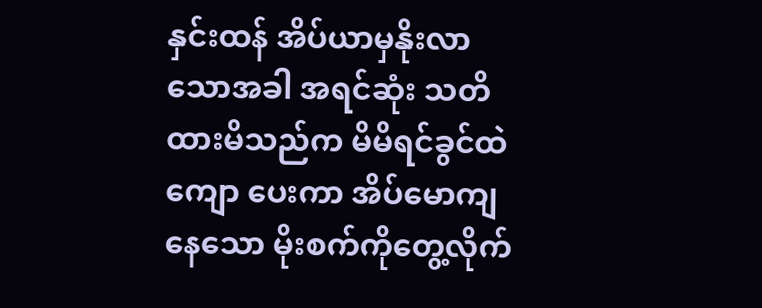နှင်းထန် အိပ်ယာမှနိုးလာသောအခါ အရင်ဆုံး သတိထားမိသည်က မိမိရင်ခွင်ထဲ ကျော ပေးကာ အိပ်မောကျနေသော မိုးစက်ကိုတွေ့လိုက်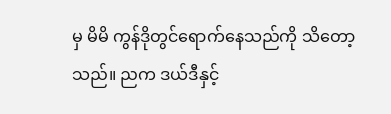မှ မိမိ ကွန်ဒိုတွင်ရောက်နေသည်ကို သိတော့သည်။ ညက ဒယ်ဒီနှင့်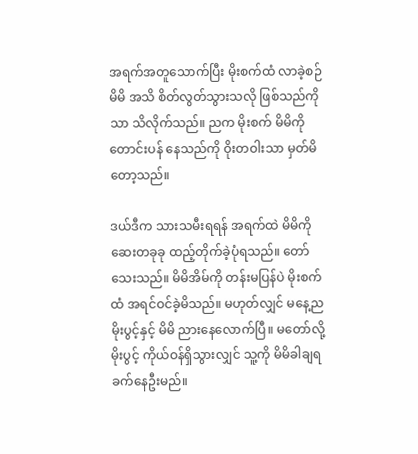အရက်အတူသောက်ပြီး မိုးစက်ထံ လာခဲ့စဉ် မိမိ အသိ စိတ်လွတ်သွားသလို ဖြစ်သည်ကိုသာ သိလိုက်သည်။ ညက မိုးစက် မိမိကို တောင်းပန် နေသည်ကို ဝိုးတဝါးသာ မှတ်မိတော့သည်။

ဒယ်ဒီက သားသမီးရရန် အရက်ထဲ မိမိကို ဆေးတခုခု ထည့်တိုက်ခဲ့ပုံရသည်။ တော်သေးသည်။ မိမိအိမ်ကို တန်းမပြန်ပဲ မိုးစက်ထံ အရင်ဝင်ခဲ့မိသည်။ မဟုတ်လျှင် မနေ့ည မိုးပွင့်နှင့် မိမိ ညားနေလောက်ပြီ။ မတော်လို့ မိုးပွင့် ကိုယ်ဝန်ရှိသွားလျှင် သူ့ကို မိမိခါချရခက်နေဦးမည်။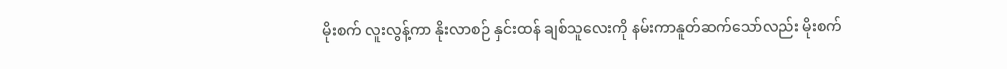မိုးစက် လူးလွန့်ကာ နိုးလာစဉ် နှင်းထန် ချစ်သူလေးကို နမ်းကာနူတ်ဆက်သော်လည်း မိုးစက်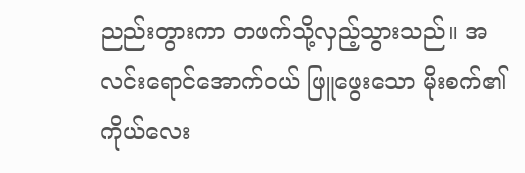ညည်းတွားကာ တဖက်သို့လှည့်သွားသည်။ အလင်းရောင်အောက်ဝယ် ဖြူဖွေးသော မိုးစက်၏ ကိုယ်လေး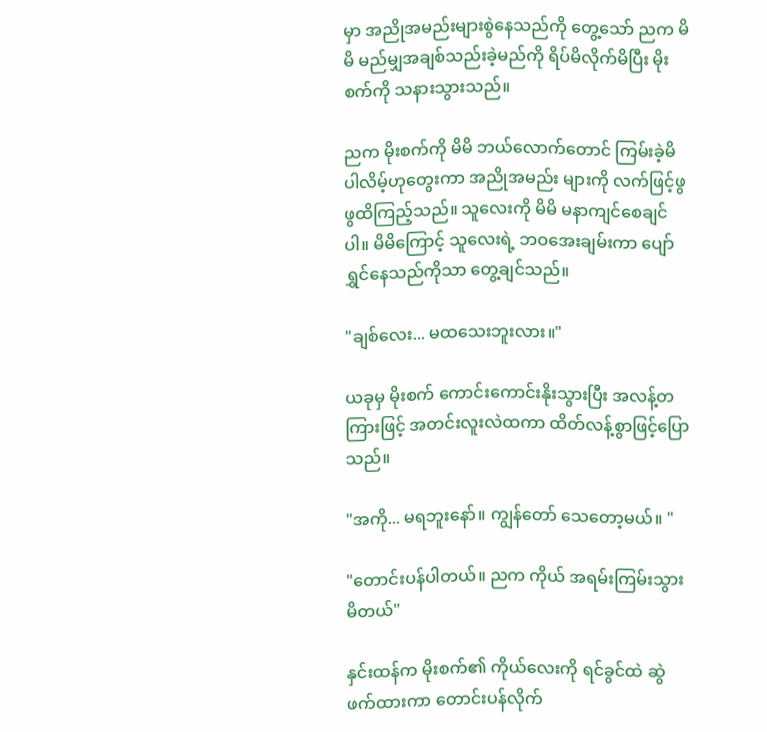မှာ အညိုအမည်းများစွဲနေသည်ကို တွေ့သော် ညက မိမိ မည်မျှအချစ်သည်းခဲ့မည်ကို ရိပ်မိလိုက်မိပြီး မိုးစက်ကို သနားသွားသည်။

ညက မိုးစက်ကို မိမိ ဘယ်လောက်တောင် ကြမ်းခဲ့မိပါလိမ့်ဟုတွေးကာ အညိုအမည်း များကို လက်ဖြင့်ဖွဖွထိကြည့်သည်။ သူလေးကို မိမိ မနာကျင်စေချင်ပါ။ မိမိကြောင့် သူလေးရဲ့ ဘဝအေးချမ်းကာ ပျော်ရွှင်နေသည်ကိုသာ တွေ့ချင်သည်။

"ချစ်လေး... မထသေးဘူးလား။"

ယခုမှ မိုးစက် ကောင်းကောင်းနိုးသွားပြီး အလန့်တကြားဖြင့် အတင်းလူးလဲထကာ ထိတ်လန့်စွာဖြင့်ပြောသည်။

"အကို... မရဘူးနော်။ ကျွန်တော် သေတော့မယ်။ "

"တောင်းပန်ပါတယ်။ ညက ကိုယ် အရမ်းကြမ်းသွားမိတယ်"

နှင်းထန်က မိုးစက်၏ ကိုယ်လေးကို ရင်ခွင်ထဲ ဆွဲဖက်ထားကာ တောင်းပန်လိုက်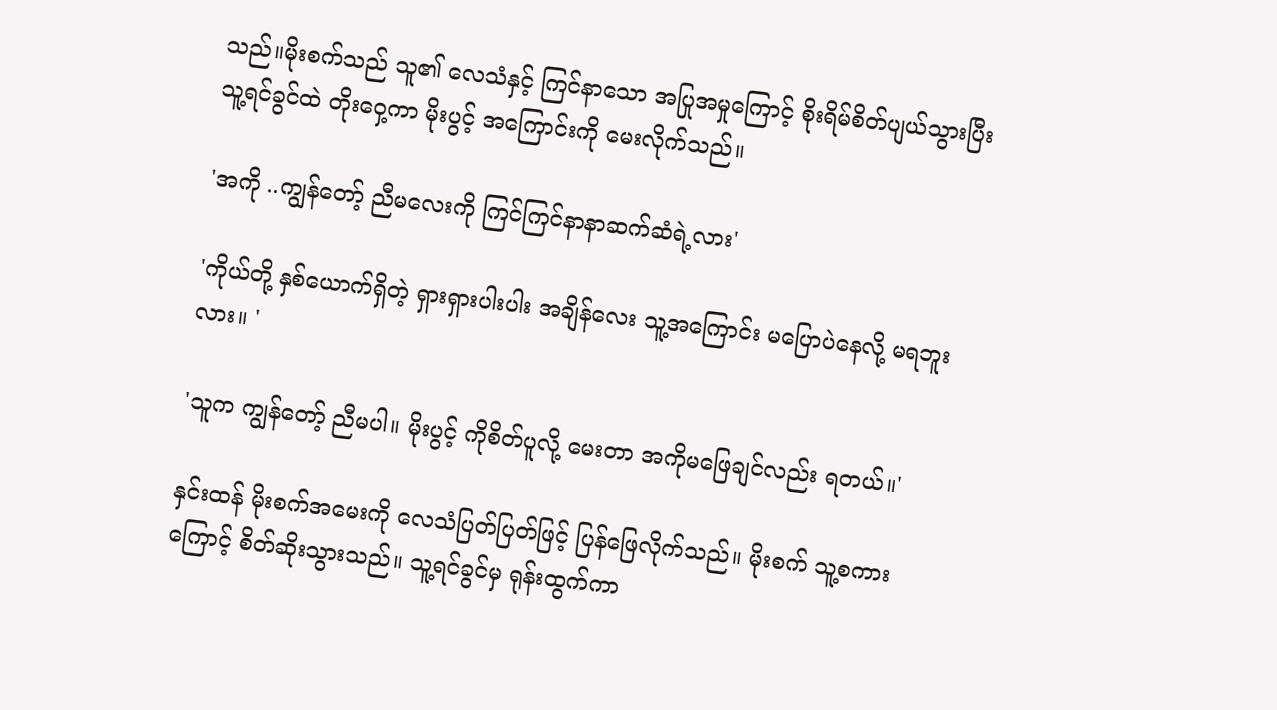သည်။မိုးစက်သည် သူ၏ လေသံနှင့် ကြင်နာသော အပြုအမှုကြောင့် စိုးရိမ်စိတ်ပျယ်သွားပြီး သူ့ရင်ခွင်ထဲ တိုးဝှေ့ကာ မိုးပွင့် အကြောင်းကို မေးလိုက်သည်။

'အကို ..ကျွန်တော့် ညီမလေးကို ကြင်ကြင်နာနာဆက်ဆံရဲ့လား'

'ကိုယ်တို့ နှစ်ယောက်ရှိတဲ့ ရှားရှားပါးပါး အချိန်လေး သူ့အကြောင်း မပြောပဲနေလို့ မရဘူးလား။ '

'သူက ကျွန်တော့် ညီမပါ။ မိုးပွင့် ကိုစိတ်ပူလို့ မေးတာ အကိုမဖြေချင်လည်း ရတယ်။'

နှင်းထန် မိုးစက်အမေးကို လေသံပြတ်ပြတ်ဖြင့် ပြန်ဖြေလိုက်သည်။ မိုးစက် သူ့စကားကြောင့် စိတ်ဆိုးသွားသည်။ သူ့ရင်ခွင်မှ ရုန်းထွက်ကာ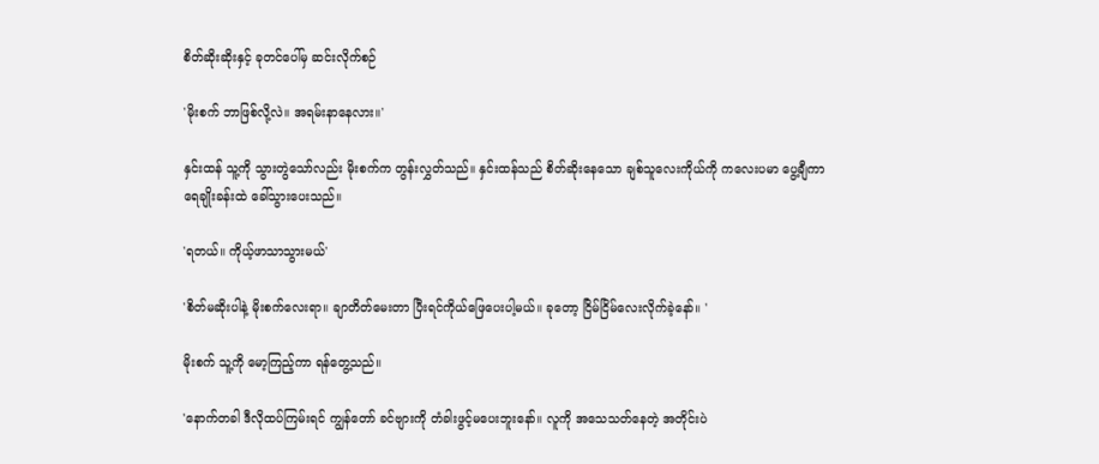စိတ်ဆိုးဆိုးနှင့် ခုတင်ပေါ်မှ ဆင်းလိုက်စဉ်

'မိုးစက် ဘာဖြစ်လို့လဲ။ အရမ်းနာနေလား။'

နှင်းထန် သူ့ကို သွားတွဲသော်လည်း မိုးစက်က တွန်းလွှတ်သည်။ နှင်းထန်သည် စိတ်ဆိုးနေသော ချစ်သူလေးကိုယ်ကို ကလေးပမာ ပွေ့ချီကာ ရေချိုးခန်းထဲ ခေါ်သွားပေးသည်။

'ရတယ်။ ကိုယ့်ဖာသာသွားမယ်'

'စိတ်မဆိုးပါနဲ့ မိုးစက်လေးရာ။ ချာတိတ်မေးတာ ပြီးရင်ကိုယ်ဖြေပေးပါ့မယ်။ ခုတော့ ငြိမ်ငြိမ်လေးလိုက်ခဲ့နော်။ '

မိုးစက် သူ့ကို မော့ကြည့်ကာ ရန်တွေ့သည်။

'နောက်တခါ ဒီလိုထပ်ကြမ်းရင် ကျွန်တော် ခင်ဗျားကို တံခါးဖွင့်မပေးဘူးနော်။ လူကို အသေသတ်နေတဲ့ အတိုင်းပဲ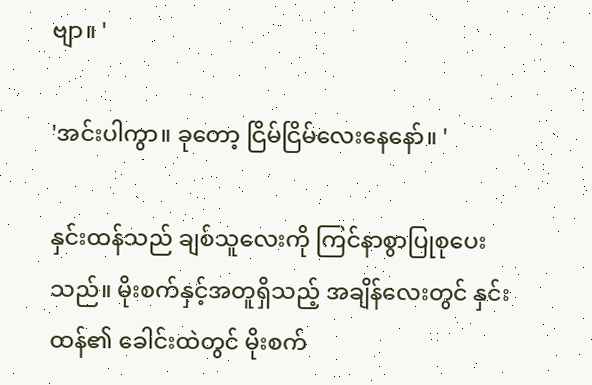ဗျာ။ '

'အင်းပါကွာ။ ခုတော့ ငြိမ်ငြိမ်လေးနေနော်။ '

နှင်းထန်သည် ချစ်သူလေးကို ကြင်နာစွာပြုစုပေးသည်။ မိုးစက်နှင့်အတူရှိသည့် အချိန်လေးတွင် နှင်းထန်၏ ခေါင်းထဲတွင် မိုးစက်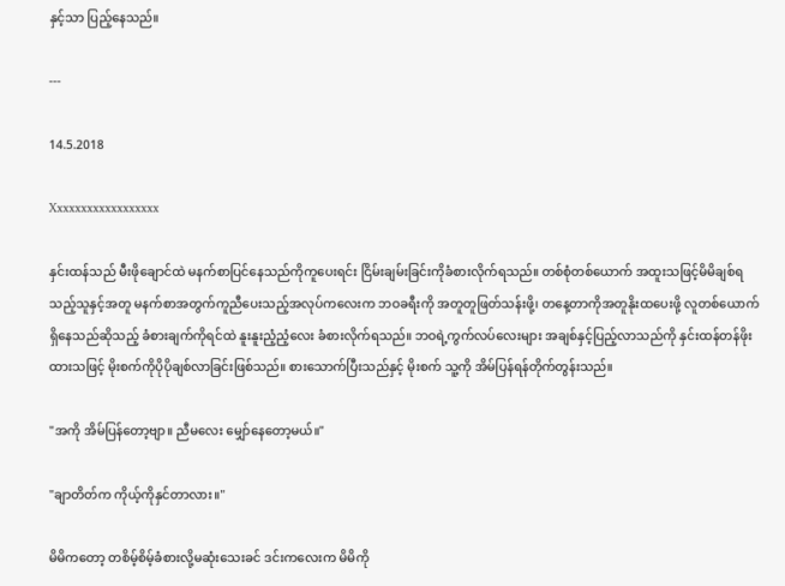နှင့်သာ ပြည့်နေသည်။

---

14.5.2018

Xxxxxxxxxxxxxxxxxx

နှင်းထန်သည် မီးဖိုချောင်ထဲ မနက်စာပြင်နေသည်ကိုကူပေးရင်း ငြိမ်းချမ်းခြင်းကိုခံစားလိုက်ရသည်။ တစ်စုံတစ်ယောက် အထူးသဖြင့်မိမိချစ်ရသည့်သူနှင့်အတူ မနက်စာအတွက်ကူညီပေးသည့်အလုပ်ကလေးက ဘဝခရီးကို အတူတူဖြတ်သန်းဖို့၊ တနေ့တာကိုအတူနိုးထပေးဖို့ လူတစ်ယောက်ရှိနေသည်ဆိုသည့် ခံစားချက်ကိုရင်ထဲ နူးနူးညံ့ညံ့လေး ခံစားလိုက်ရသည်။ ဘဝရဲ့ကွက်လပ်လေးများ အချစ်နှင့်ပြည့်လာသည်ကို နှင်းထန်တန်ဖိုးထားသဖြင့် မိုးစက်ကိုပိုပိုချစ်လာခြင်းဖြစ်သည်။ စားသောက်ပြီးသည်နှင့် မိုးစက် သူ့ကို အိမ်ပြန်ရန်တိုက်တွန်းသည်။

"အကို အိမ်ပြန်တော့ဗျာ။ ညီမလေး မျှော်နေတော့မယ်။"

"ချာတိတ်က ကိုယ့်ကိုနှင်တာလား။"

မိမိကတော့ တစိမ့်စိမ့်ခံစားလို့မဆုံးသေးခင် ဒင်းကလေးက မိမိကို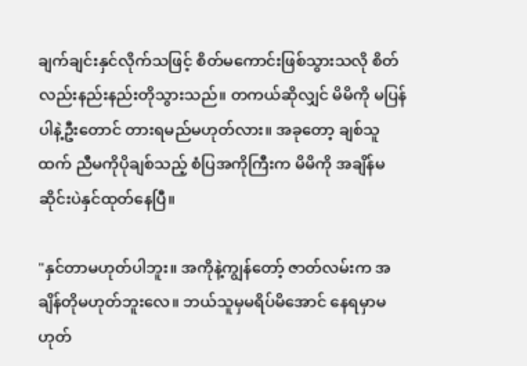ချက်ချင်းနှင်လိုက်သဖြင့် စိတ်မကောင်းဖြစ်သွားသလို စိတ်လည်းနည်းနည်းတိုသွားသည်။ တကယ်ဆိုလျှင် မိမိကို မပြန်ပါနဲ့ဦးတောင် တားရမည်မဟုတ်လား။ အခုတော့ ချစ်သူထက် ညီမကိုပိုချစ်သည့် စံပြအကိုကြီးက မိမိကို အချိန်မဆိုင်းပဲနှင်ထုတ်နေပြီ။

"နှင်တာမဟုတ်ပါဘူး။ အကိုနဲ့ကျွန်တော့် ဇာတ်လမ်းက အချိန်တိုမဟုတ်ဘူးလေ။ ဘယ်သူမှမရိပ်မိအောင် နေရမှာမဟုတ်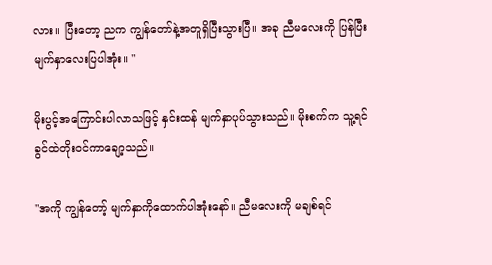လား။ ပြီးတော့ ညက ကျွန်တော်နဲ့အတူရှိပြီးသွားပြီ။ အခု ညီမလေးကို ပြန်ပြီး မျက်နှာလေးပြပါအုံး။ "

မိုးပွင့်အကြောင်းပါလာသဖြင့် နှင်းထန် မျက်နှာပုပ်သွားသည်။ မိုးစက်က သူ့ရင်ခွင်ထဲတိုးဝင်ကာချော့သည်။

"အကို ကျွန်တော့် မျက်နှာကိုထောက်ပါအုံးနော်။ ညီမလေးကို မချစ်ရင်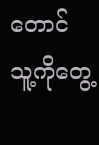တောင် သူ့ကိုတွေ့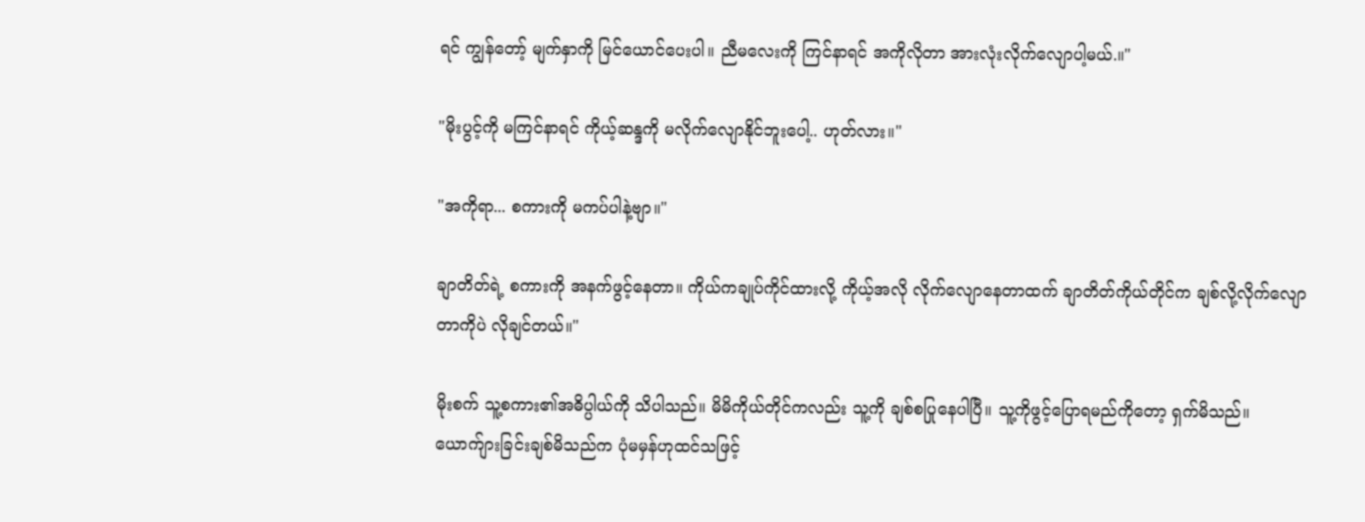ရင် ကျွန်တော့် မျက်နှာကို မြင်ယောင်ပေးပါ။ ညီမလေးကို ကြင်နာရင် အကိုလိုတာ အားလုံးလိုက်လျောပါ့မယ်.။"

"မိုးပွင့်ကို မကြင်နာရင် ကိုယ့်ဆန္ဒကို မလိုက်လျောနိုင်ဘူးပေါ့.. ဟုတ်လား။"

"အကိုရာ... စကားကို မကပ်ပါနဲ့ဗျာ။"

ချာတိတ်ရဲ့ စကားကို အနက်ဖွင့်နေတာ။ ကိုယ်ကချုပ်ကိုင်ထားလို့ ကိုယ့်အလို လိုက်လျောနေတာထက် ချာတိတ်ကိုယ်တိုင်က ချစ်လို့လိုက်လျောတာကိုပဲ လိုချင်တယ်။"

မိုးစက် သူ့စကား၏အဓိပ္ပါယ်ကို သိပါသည်။ မိမိကိုယ်တိုင်ကလည်း သူ့ကို ချစ်စပြုနေပါပြီ။ သူ့ကိုဖွင့်ပြောရမည်ကိုတော့ ရှက်မိသည်။ ယောက်ျားခြင်းချစ်မိသည်က ပုံမမှန်ဟုထင်သဖြင့်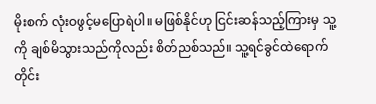မိုးစက် လုံးဝဖွင့်မပြောရဲပါ။ မဖြစ်နိုင်ဟု ငြင်းဆန်သည့်ကြားမှ သူ့ကို ချစ်မိသွားသည်ကိုလည်း စိတ်ညစ်သည်။ သူ့ရင်ခွင်ထဲရောက်တိုင်း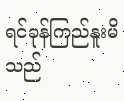ရင်ခုန်ကြည်နူးမိသည်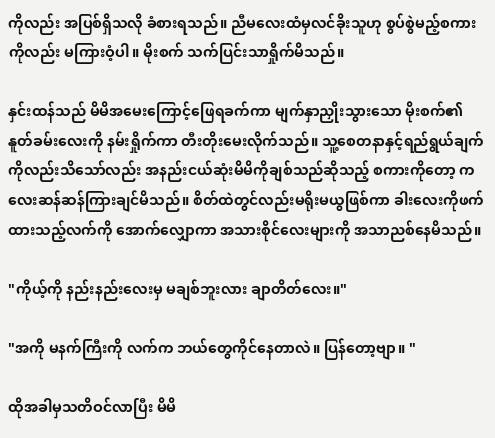ကိုလည်း အပြစ်ရှိသလို ခံစားရသည်။ ညီမလေးထံမှလင်ခိုးသူဟု စွပ်စွဲမည့်စကားကိုလည်း မကြားဝံ့ပါ။ မိုးစက် သက်ပြင်းသာရှိုက်မိသည်။

နှင်းထန်သည် မိမိအမေးကြောင့်ဖြေရခက်ကာ မျက်နှာညှိုးသွားသော မိုးစက်၏ နူတ်ခမ်းလေးကို နမ်းရှိုက်ကာ တီးတိုးမေးလိုက်သည်။ သူ့စေတနာနှင့်ရည်ရွယ်ချက်ကိုလည်းသိသော်လည်း အနည်းငယ်ဆုံးမိမိကိုချစ်သည်ဆိုသည့် စကားကိုတော့ ကလေးဆန်ဆန်ကြားချင်မိသည်။ စိတ်ထဲတွင်လည်းမရိုးမယွဖြစ်ကာ ခါးလေးကိုဖက်ထားသည့်လက်ကို အောက်လျှောကာ အသားစိုင်လေးများကို အသာညစ်နေမိသည်။

"ကိုယ့်ကို နည်းနည်းလေးမှ မချစ်ဘူးလား ချာတိတ်လေး။"

"အကို မနက်ကြီးကို လက်က ဘယ်တွေကိုင်နေတာလဲ။ ပြန်တော့ဗျာ။ "

ထိုအခါမှသတိဝင်လာပြီး မိမိ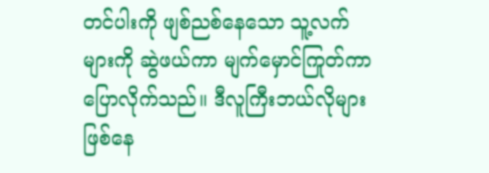တင်ပါးကို ဖျစ်ညစ်နေသော သူ့လက်များကို ဆွဲဖယ်ကာ မျက်မှောင်ကြုတ်ကာပြောလိုက်သည်။ ဒီလူကြီးဘယ်လိုများဖြစ်နေ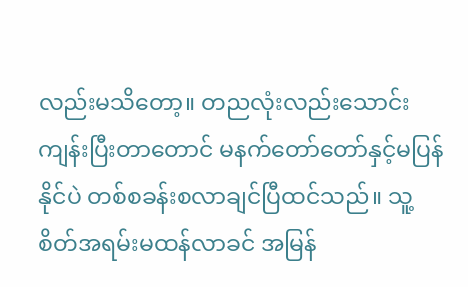လည်းမသိတော့။ တညလုံးလည်းသောင်းကျန်းပြီးတာတောင် မနက်တော်တော်နှင့်မပြန်နိုင်ပဲ တစ်စခန်းစလာချင်ပြီထင်သည်။ သူ့စိတ်အရမ်းမထန်လာခင် အမြန်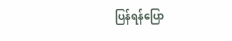ပြန်ရန်ပြော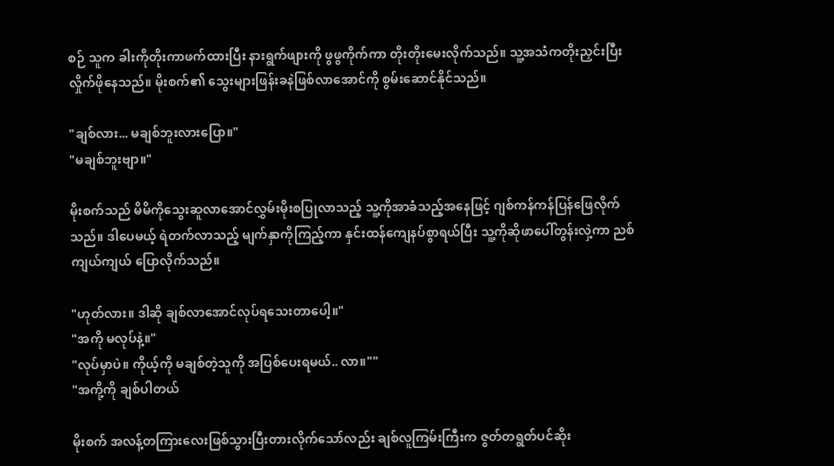စဉ် သူက ခါးကိုတိုးကာဖက်ထားပြီး နားရွက်ဖျားကို ဖွဖွကိုက်ကာ တိုးတိုးမေးလိုက်သည်။ သူ့အသံကတိုးညှင်းပြီး လှိုက်ဖိုနေသည်။ မိုးစက်၏ သွေးများဖြန်းခနဲဖြစ်လာအောင်ကို စွမ်းဆောင်နိုင်သည်။

"ချစ်လား... မချစ်ဘူးလားပြော။"
"မချစ်ဘူးဗျာ။"

မိုးစက်သည် မိမိကိုသွေးဆူလာအောင်လွှမ်းမိုးစပြုလာသည့် သူ့ကိုအာခံသည့်အနေဖြင့် ဂျစ်ကန်ကန်ပြန်ဖြေလိုက်သည်။ ဒါပေမယ့် ရဲတက်လာသည့် မျက်နှာကိုကြည့်ကာ နှင်းထန်ကျေနပ်စွာရယ်ပြီး သူ့ကိုဆိုဖာပေါ်တွန်းလှဲ့ကာ ညစ်ကျယ်ကျယ် ပြောလိုက်သည်။

"ဟုတ်လား။ ဒါဆို ချစ်လာအောင်လုပ်ရသေးတာပေါ့။"
"အကို မလုပ်နဲ့။"
"လုပ်မှာပဲ။ ကိုယ့်ကို မချစ်တဲ့သူကို အပြစ်ပေးရမယ်.. လာ။""
"အကို့ကို ချစ်ပါတယ်

မိုးစက် အလန့်တကြားလေးဖြစ်သွားပြီးတားလိုက်သော်လည်း ချစ်လူကြမ်းကြီးက ဇွတ်တရွတ်ပင်ဆိုး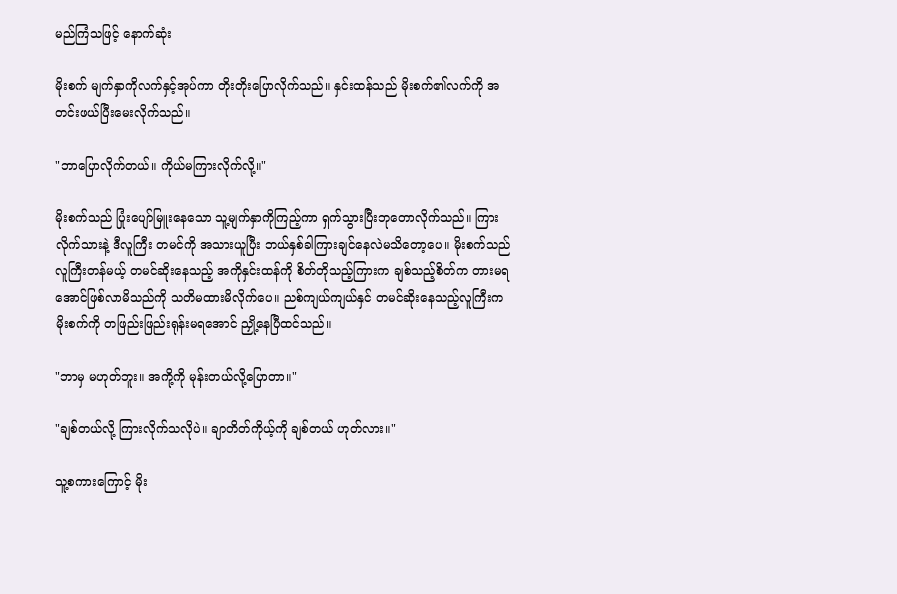မည်ကြံသဖြင့် နောက်ဆုံး

မိုးစက် မျက်နှာကိုလက်နှင့်အုပ်ကာ တိုးတိုးပြောလိုက်သည်။ နှင်းထန်သည် မိုးစက်၏လက်ကို အတင်းဖယ်ပြီးမေးလိုက်သည်။

"ဘာပြောလိုက်တယ်။ ကိုယ်မကြားလိုက်လို့။"

မိုးစက်သည် ပြုံးပျော်မြူးနေသော သူ့မျက်နှာကိုကြည့်ကာ ရှက်သွားပြီးဘုတောလိုက်သည်။ ကြားလိုက်သားနဲ့ ဒီလူကြီး တမင်ကို အသားယူပြီး ဘယ်နှစ်ခါကြားချင်နေလဲမသိတော့ပေ။ မိုးစက်သည် လူကြီးတန်မယ့် တမင်ဆိုးနေသည့် အကိုနှင်းထန်ကို စိတ်တိုသည့်ကြားက ချစ်သည့်စိတ်က တားမရအောင်ဖြစ်လာမိသည်ကို သတိမထားမိလိုက်ပေ။ ညစ်ကျယ်ကျယ်နှင် တမင်ဆိုးနေသည့်လူကြီးက မိုးစက်ကို တဖြည်းဖြည်းရုန်းမရအောင် ညှို့နေပြီထင်သည်။

"ဘာမှ မဟုတ်ဘူး။ အကို့ကို မုန်းတယ်လို့ပြောတာ။"

"ချစ်တယ်လို့ ကြားလိုက်သလိုပဲ။ ချာတိတ်ကိုယ့်ကို ချစ်တယ် ဟုတ်လား။"

သူ့စကားကြောင့် မိုး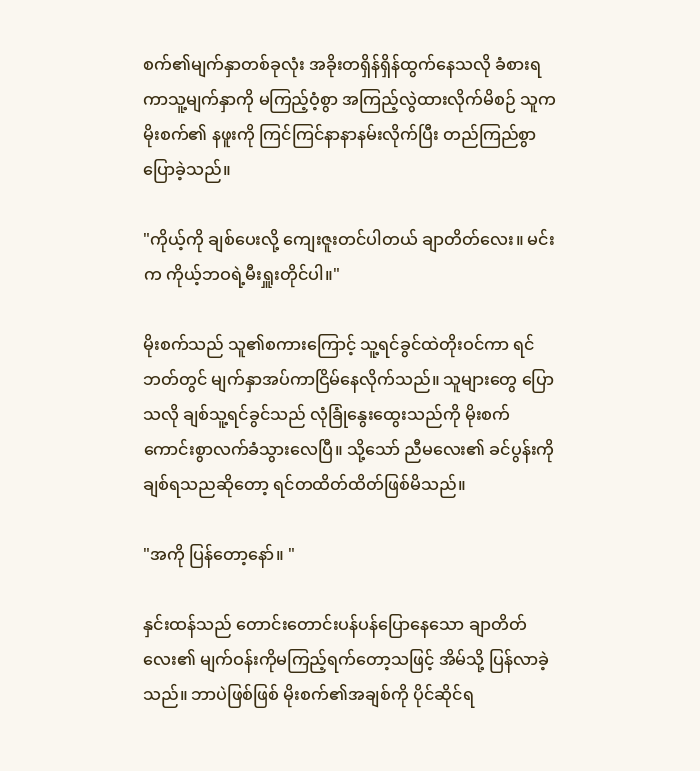စက်၏မျက်နှာတစ်ခုလုံး အခိုးတရှိန်ရှိန်ထွက်နေသလို ခံစားရကာသူ့မျက်နှာကို မကြည့်ဝံ့စွာ အကြည့်လွဲထားလိုက်မိစဉ် သူက မိုးစက်၏ နဖူးကို ကြင်ကြင်နာနာနမ်းလိုက်ပြီး တည်ကြည်စွာပြောခဲ့သည်။

"ကိုယ့်ကို ချစ်ပေးလို့ ကျေးဇူးတင်ပါတယ် ချာတိတ်လေး။ မင်းက ကိုယ့်ဘဝရဲ့မီးရှူးတိုင်ပါ။"

မိုးစက်သည် သူ၏စကားကြောင့် သူ့ရင်ခွင်ထဲတိုးဝင်ကာ ရင်ဘတ်တွင် မျက်နှာအပ်ကာငြိမ်နေလိုက်သည်။ သူများတွေ ပြောသလို ချစ်သူ့ရင်ခွင်သည် လုံခြုံနွေးထွေးသည်ကို မိုးစက် ကောင်းစွာလက်ခံသွားလေပြီ။ သို့သော် ညီမလေး၏ ခင်ပွန်းကိုချစ်ရသညဆိုတော့ ရင်တထိတ်ထိတ်ဖြစ်မိသည်။

"အကို ပြန်တော့နော်။ "

နှင်းထန်သည် တောင်းတောင်းပန်ပန်ပြောနေသော ချာတိတ်လေး၏ မျက်ဝန်းကိုမကြည့်ရက်တော့သဖြင့် အိမ်သို့ ပြန်လာခဲ့သည်။ ဘာပဲဖြစ်ဖြစ် မိုးစက်၏အချစ်ကို ပိုင်ဆိုင်ရ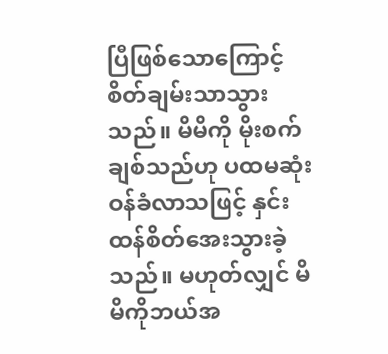ပြီဖြစ်သောကြောင့် စိတ်ချမ်းသာသွားသည်။ မိမိကို မိုးစက်ချစ်သည်ဟု ပထမဆုံးဝန်ခံလာသဖြင့် နှင်းထန်စိတ်အေးသွားခဲ့သည်။ မဟုတ်လျှင် မိမိကိုဘယ်အ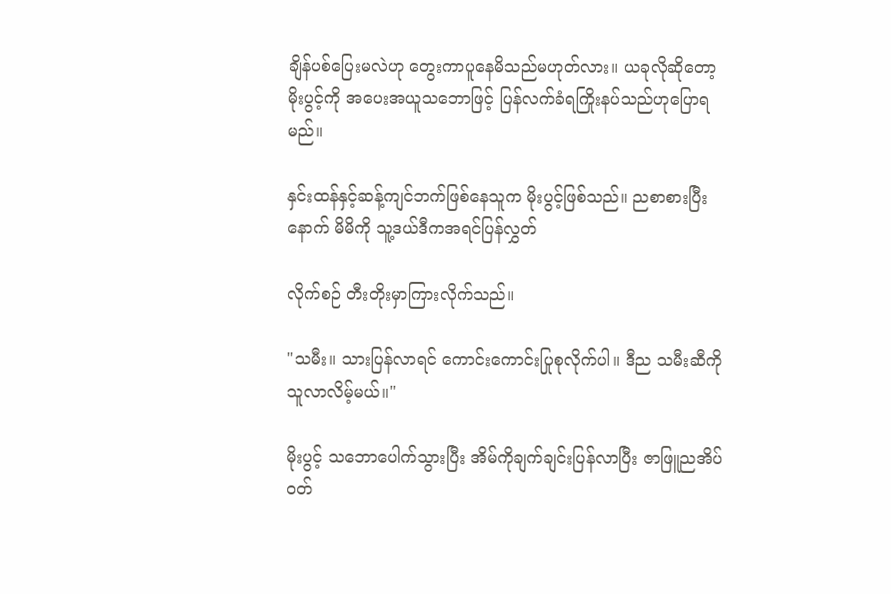ချိန်ပစ်ပြေးမလဲဟု တွေးကာပူနေမိသည်မဟုတ်လား။ ယခုလိုဆိုတော့ မိုးပွင့်ကို အပေးအယူသဘောဖြင့် ပြန်လက်ခံရကြိုးနပ်သည်ဟုပြောရမည်။

နှင်းထန်နှင့်ဆန့်ကျင်ဘက်ဖြစ်နေသူက မိုးပွင့်ဖြစ်သည်။ ညစာစားပြီးနောက် မိမိကို သူ့ဒယ်ဒီကအရင်ပြန်လွှတ်

လိုက်စဉ် တီးတိုးမှာကြားလိုက်သည်။

"သမီး။ သားပြန်လာရင် ကောင်းကောင်းပြုစုလိုက်ပါ။ ဒီည သမီးဆီကို သူလာလိမ့်မယ်။"

မိုးပွင့် သဘောပေါက်သွားပြီး အိမ်ကိုချက်ချင်းပြန်လာပြီး ဇာဖြူညအိပ်ဝတ်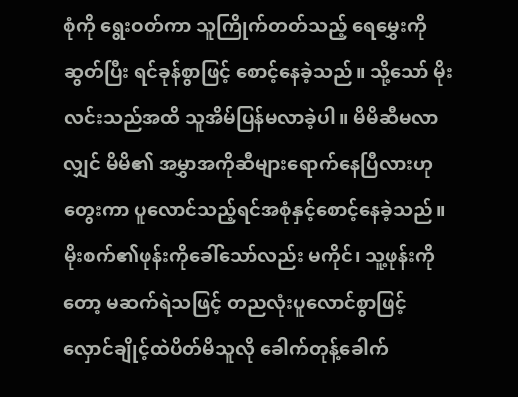စုံကို ရွေးဝတ်ကာ သူကြိုက်တတ်သည့် ရေမွှေးကိုဆွတ်ပြီး ရင်ခုန်စွာဖြင့် စောင့်နေခဲ့သည်။ သို့သော် မိုးလင်းသည်အထိ သူအိမ်ပြန်မလာခဲ့ပါ။ မိမိဆီမလာလျှင် မိမိ၏ အမွှာအကိုဆီများရောက်နေပြီလားဟုတွေးကာ ပူလောင်သည့်ရင်အစုံနှင့်စောင့်နေခဲ့သည်။ မိုးစက်၏ဖုန်းကိုခေါ်သော်လည်း မကိုင်၊ သူ့ဖုန်းကိုတော့ မဆက်ရဲသဖြင့် တညလုံးပူလောင်စွာဖြင့် လှောင်ချိုင့်ထဲပိတ်မိသူလို ခေါက်တုန့်ခေါက်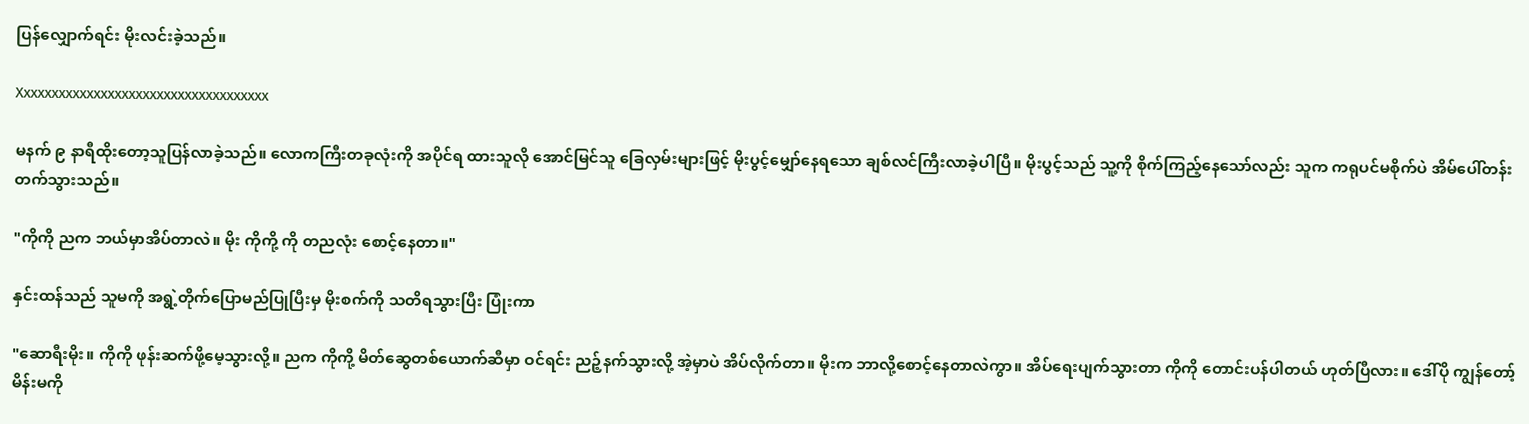ပြန်လျှောက်ရင်း မိုးလင်းခဲ့သည်။

Xxxxxxxxxxxxxxxxxxxxxxxxxxxxxxxxxxxx

မနက် ၉ နာရီထိုးတော့သူပြန်လာခဲ့သည်။ လောကကြီးတခုလုံးကို အပိုင်ရ ထားသူလို အောင်မြင်သူ ခြေလှမ်းများဖြင့် မိုးပွင့်မျှော်နေရသော ချစ်လင်ကြီးလာခဲ့ပါပြီ။ မိုးပွင့်သည် သူ့ကို စိုက်ကြည့်နေသော်လည်း သူက ကရုပင်မစိုက်ပဲ အိမ်ပေါ်တန်းတက်သွားသည်။

"ကိုကို ညက ဘယ်မှာအိပ်တာလဲ။ မိုး ကိုကို့ ကို တညလုံး စောင့်နေတာ။"

နှင်းထန်သည် သူမကို အရွဲ့တိုက်ပြောမည်ပြုပြီးမှ မိုးစက်ကို သတိရသွားပြီး ပြုံးကာ

"ဆောရီးမိုး။ ကိုကို ဖုန်းဆက်ဖို့မေ့သွားလို့။ ညက ကိုကို့ မိတ်ဆွေတစ်ယောက်ဆီမှာ ဝင်ရင်း ညဉ့်နက်သွားလို့ အဲ့မှာပဲ အိပ်လိုက်တာ။ မိုးက ဘာလို့စောင့်နေတာလဲကွာ။ အိပ်ရေးပျက်သွားတာ ကိုကို တောင်းပန်ပါတယ် ဟုတ်ပြီလား။ ဒေါ်ပို ကျွန်တော့် မိန်းမကို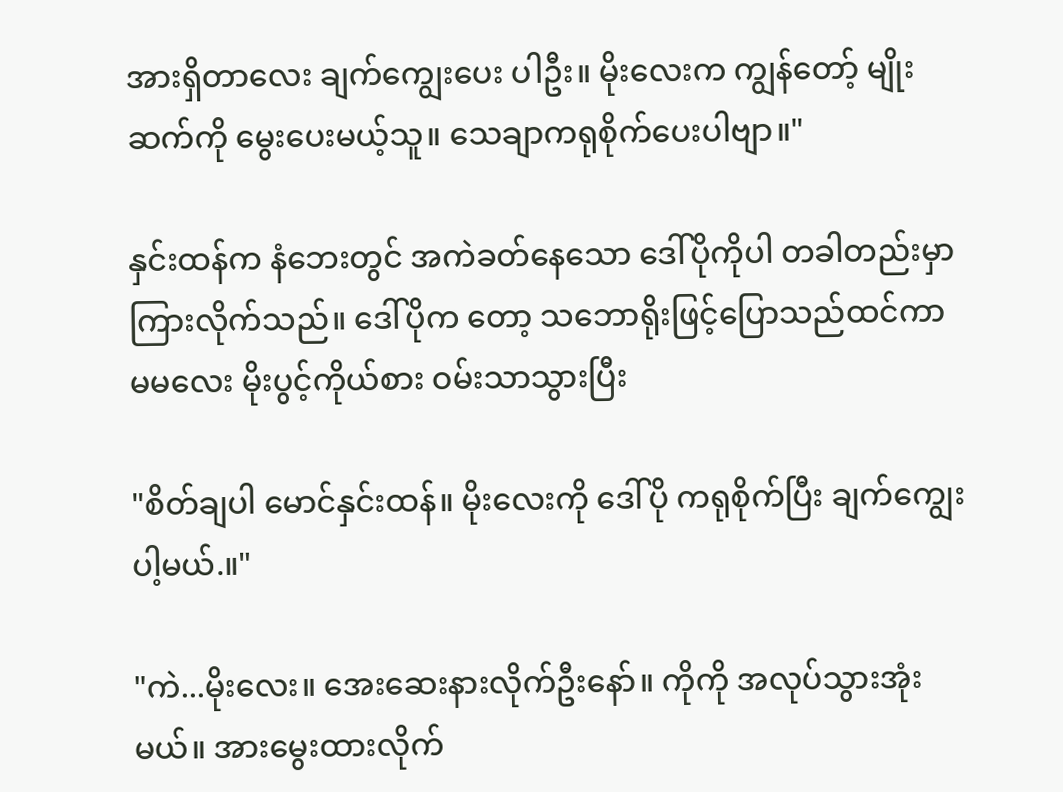အားရှိတာလေး ချက်ကျွေးပေး ပါဦး။ မိုးလေးက ကျွန်တော့် မျိုးဆက်ကို မွေးပေးမယ့်သူ။ သေချာကရုစိုက်ပေးပါဗျာ။"

နှင်းထန်က နံဘေးတွင် အကဲခတ်နေသော ဒေါ်ပိုကိုပါ တခါတည်းမှာကြားလိုက်သည်။ ဒေါ်ပိုက တော့ သဘောရိုးဖြင့်ပြောသည်ထင်ကာ မမလေး မိုးပွင့်ကိုယ်စား ဝမ်းသာသွားပြီး

"စိတ်ချပါ မောင်နှင်းထန်။ မိုးလေးကို ဒေါ်ပို ကရုစိုက်ပြီး ချက်ကျွေးပါ့မယ်.။"

"ကဲ...မိုးလေး။ အေးဆေးနားလိုက်ဦးနော်။ ကိုကို အလုပ်သွားအုံးမယ်။ အားမွေးထားလိုက်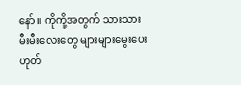နော်။ ကိုကို့အတွက် သားသားမီးမီးလေးတွေ များများမွေးပေး ဟုတ်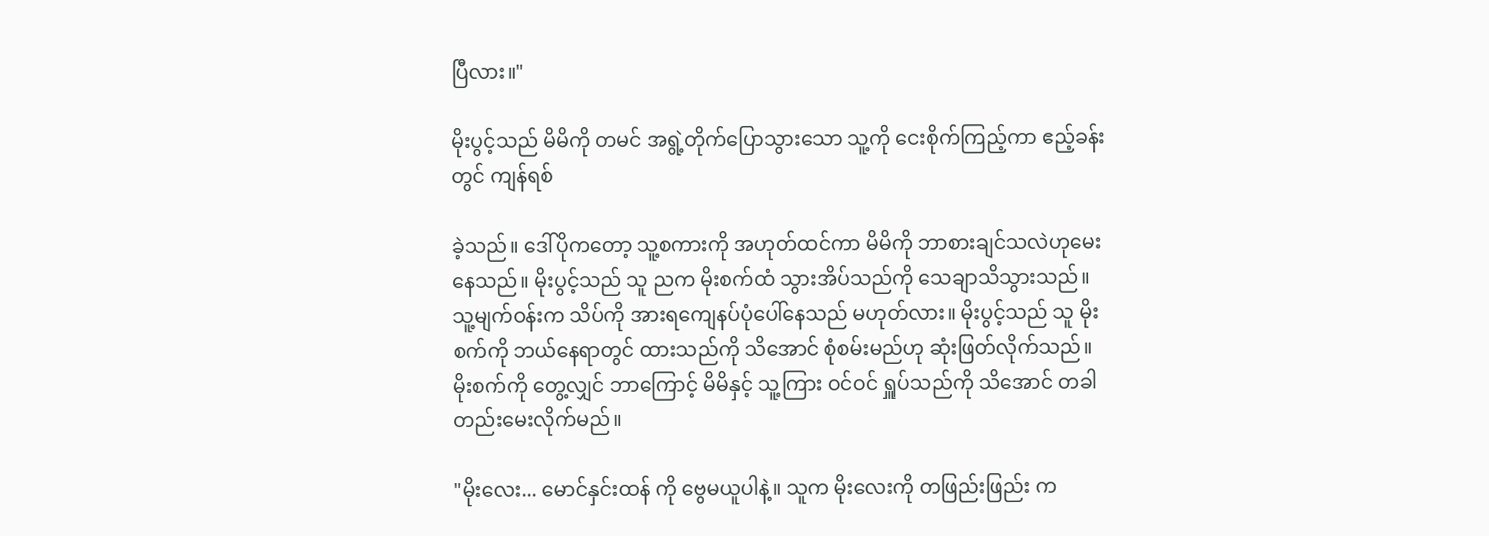ပြီလား။"

မိုးပွင့်သည် မိမိကို တမင် အရွဲ့တိုက်ပြောသွားသော သူ့ကို ငေးစိုက်ကြည့်ကာ ဧည့်ခန်းတွင် ကျန်ရစ်

ခဲ့သည်။ ဒေါ်ပိုကတော့ သူ့စကားကို အဟုတ်ထင်ကာ မိမိကို ဘာစားချင်သလဲဟုမေးနေသည်။ မိုးပွင့်သည် သူ ညက မိုးစက်ထံ သွားအိပ်သည်ကို သေချာသိသွားသည်။ သူ့မျက်ဝန်းက သိပ်ကို အားရကျေနပ်ပုံပေါ်နေသည် မဟုတ်လား။ မိုးပွင့်သည် သူ မိုးစက်ကို ဘယ်နေရာတွင် ထားသည်ကို သိအောင် စုံစမ်းမည်ဟု ဆုံးဖြတ်လိုက်သည်။ မိုးစက်ကို တွေ့လျှင် ဘာကြောင့် မိမိနှင့် သူ့ကြား ဝင်ဝင် ရှူပ်သည်ကို သိအောင် တခါတည်းမေးလိုက်မည်။

"မိုးလေး... မောင်နှင်းထန် ကို ဗွေမယူပါနဲ့။ သူက မိုးလေးကို တဖြည်းဖြည်း က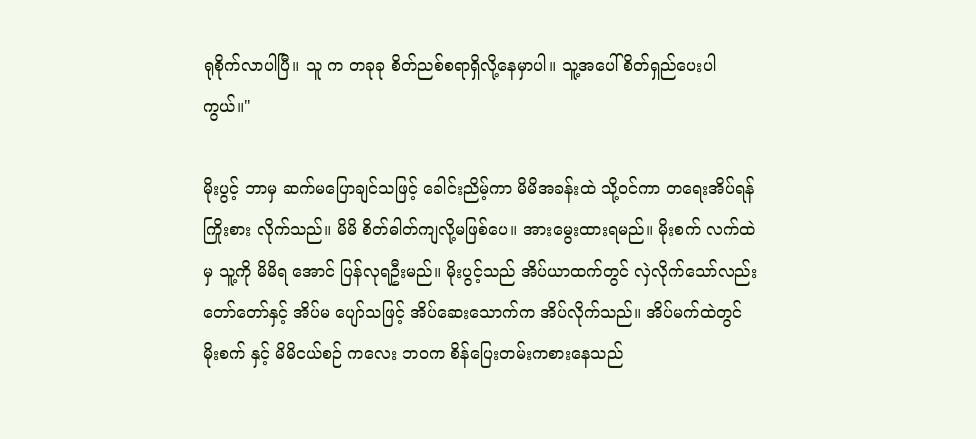ရုစိုက်လာပါပြီ။ သူ က တခုခု စိတ်ညစ်စရာရှိလို့နေမှာပါ။ သူ့အပေါ် စိတ်ရှည်ပေးပါကွယ်။"

မိုးပွင့် ဘာမှ ဆက်မပြောချင်သဖြင့် ခေါင်းညိမ့်ကာ မိမိအခန်းထဲ သို့ဝင်ကာ တရေးအိပ်ရန်ကြိုးစား လိုက်သည်။ မိမိ စိတ်ဓါတ်ကျလို့မဖြစ်ပေ။ အားမွေးထားရမည်။ မိုးစက် လက်ထဲမှ သူ့ကို မိမိရ အောင် ပြန်လုရဦးမည်။ မိုးပွင့်သည် အိပ်ယာထက်တွင် လှဲလိုက်သော်လည်း တော်တော်နှင့် အိပ်မ ပျော်သဖြင့် အိပ်ဆေးသောက်က အိပ်လိုက်သည်။ အိပ်မက်ထဲတွင် မိုးစက် နှင့် မိမိငယ်စဉ် ကလေး ဘဝက စိန်ပြေးတမ်းကစားနေသည်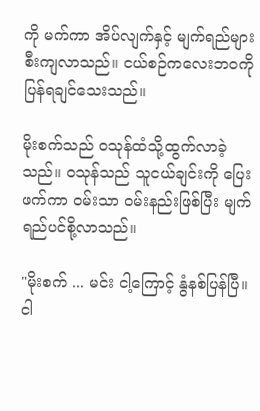ကို မက်ကာ အိပ်လျက်နှင့် မျက်ရည်များ စီးကျလာသည်။ ငယ်စဉ်ကလေးဘဝကို ပြန်ရချင်သေးသည်။

မိုးစက်သည် ဝသုန်ထံသို့ထွက်လာခဲ့သည်။ ဝသုန်သည် သူငယ်ချင်းကို ပြေးဖက်ကာ ဝမ်းသာ ဝမ်းနည်းဖြစ်ပြီး မျက်ရည်ပင်စို့လာသည်။

"မိုးစက် ... မင်း ငါ့ကြောင့် နွံနစ်ပြန်ပြီ။ ငါ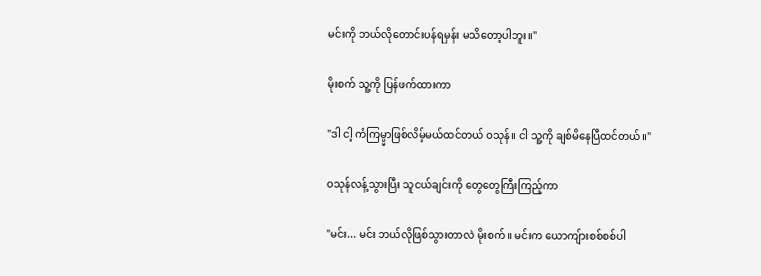မင်းကို ဘယ်လိုတောင်းပန်ရမှန်း မသိတော့ပါဘူး။"

မိုးစက် သူ့ကို ပြန်ဖက်ထားကာ

"ဒါ ငါ့ ကံကြမ္ပ္မာဖြစ်လိမ့်မယ်ထင်တယ် ဝသုန်။ ငါ သူ့ကို ချစ်မိနေပြီထင်တယ်။"

ဝသုန်လန့်သွားပြီး သူငယ်ချင်းကို တွေတွေကြီးကြည့်ကာ

"မင်း... မင်း ဘယ်လိုဖြစ်သွားတာလဲ မိုးစက်။ မင်းက ယောကျ်ားစစ်စစ်ပါ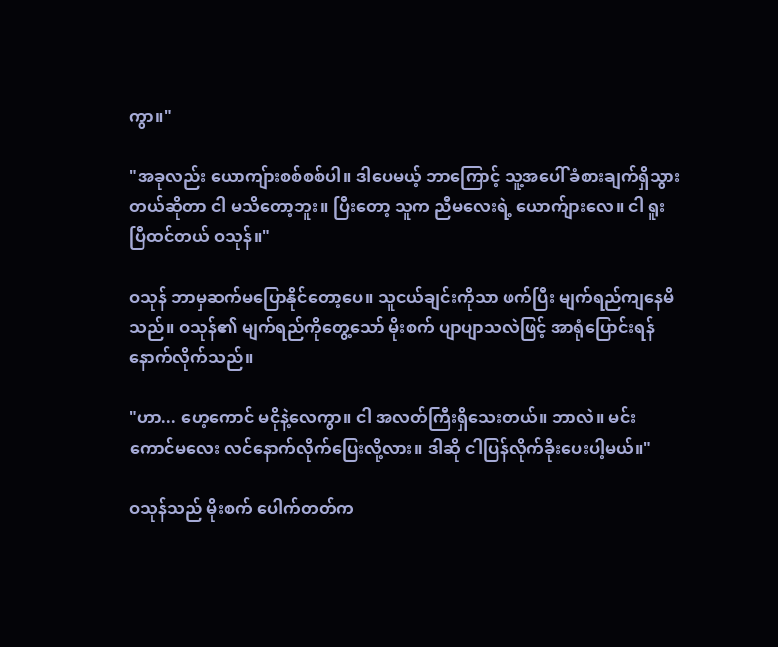ကွာ။"

"အခုလည်း ယောကျ်ားစစ်စစ်ပါ။ ဒါပေမယ့် ဘာကြောင့် သူ့အပေါ် ခံစားချက်ရှိသွားတယ်ဆိုတာ ငါ မသိတော့ဘူး။ ပြီးတော့ သူက ညီမလေးရဲ့ ယောက်ျားလေ။ ငါ ရူးပြီထင်တယ် ဝသုန်။"

ဝသုန် ဘာမှဆက်မပြောနိုင်တော့ပေ။ သူငယ်ချင်းကိုသာ ဖက်ပြီး မျက်ရည်ကျနေမိသည်။ ဝသုန်၏ မျက်ရည်ကိုတွေ့သော် မိုးစက် ပျာပျာသလဲဖြင့် အာရုံပြောင်းရန် နောက်လိုက်သည်။

"ဟာ... ဟေ့ကောင် မငိုနဲ့လေကွာ။ ငါ အလတ်ကြီးရှိသေးတယ်။ ဘာလဲ။ မင်း ကောင်မလေး လင်နောက်လိုက်ပြေးလို့လား။ ဒါဆို ငါပြန်လိုက်ခိုးပေးပါ့မယ်။"

ဝသုန်သည် မိုးစက် ပေါက်တတ်က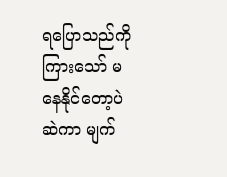ရပြောသည်ကို ကြားသော် မနေနိုင်တော့ပဲ ဆဲကာ မျက်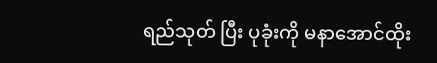ရည်သုတ် ပြီး ပုခုံးကို မနာအောင်ထိုး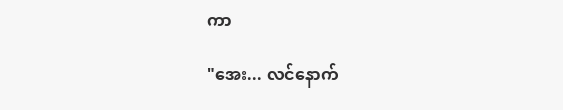ကာ

"အေး... လင်နောက်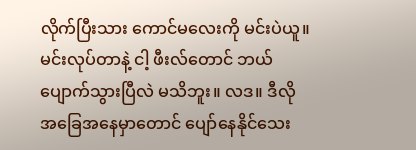လိုက်ပြီးသား ကောင်မလေးကို မင်းပဲယူ။ မင်းလုပ်တာနဲ့ ငါ့ ဖီးလ်တောင် ဘယ်ပျောက်သွားပြီလဲ မသိဘူး။ လဒ။ ဒီလို အခြေအနေမှာတောင် ပျော်နေနိုင်သေး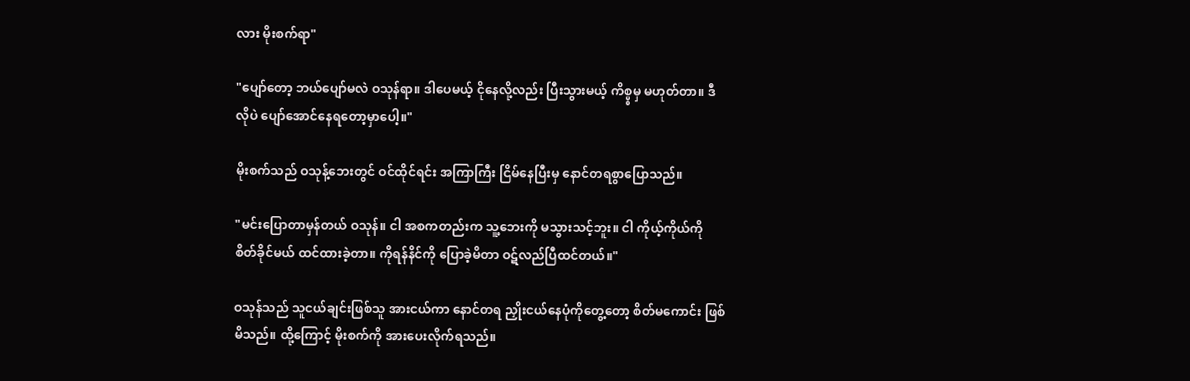လား မိုးစက်ရာ"

"ပျော်တော့ ဘယ်ပျော်မလဲ ဝသုန်ရာ။ ဒါပေမယ့် ငိုနေလို့လည်း ပြီးသွားမယ့် ကိစ္ပ္စမှ မဟုတ်တာ။ ဒီလိုပဲ ပျော်အောင်နေရတော့မှာပေါ့။"

မိုးစက်သည် ဝသုန့်ဘေးတွင် ဝင်ထိုင်ရင်း အကြာကြီး ငြိမ်နေပြီးမှ နောင်တရစွာပြောသည်။

"မင်းပြောတာမှန်တယ် ဝသုန်။ ငါ အစကတည်းက သူ့ဘေးကို မသွားသင့်ဘူး။ ငါ ကိုယ့်ကိုယ်ကို စိတ်ခိုင်မယ် ထင်ထားခဲ့တာ။ ကိုရန်နိင်ကို ပြောခဲ့မိတာ ဝဋ်လည်ပြီထင်တယ်။"

ဝသုန်သည် သူငယ်ချင်းဖြစ်သူ အားငယ်ကာ နောင်တရ ညှိုးငယ်နေပုံကိုတွေ့တော့ စိတ်မကောင်း ဖြစ်မိသည်။ ထို့ကြောင့် မိုးစက်ကို အားပေးလိုက်ရသည်။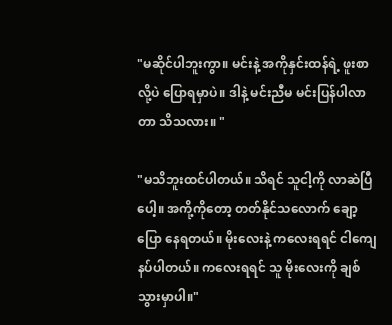"မဆိုင်ပါဘူးကွာ။ မင်းနဲ့ အကိုနှင်းထန်ရဲ့ ဖူးစာလို့ပဲ ပြောရမှာပဲ။ ဒါနဲ့ မင်းညီမ မင်းပြန်ပါလာတာ သိသလား။ "

"မသိဘူးထင်ပါတယ်။ သိရင် သူငါ့ကို လာဆဲပြီပေါ့။ အကို့ကိုတော့ တတ်နိုင်သလောက် ချော့ပြော နေရတယ်။ မိုးလေးနဲ့ ကလေးရရင် ငါကျေနပ်ပါတယ်။ ကလေးရရင် သူ မိုးလေးကို ချစ်သွားမှာပါ။"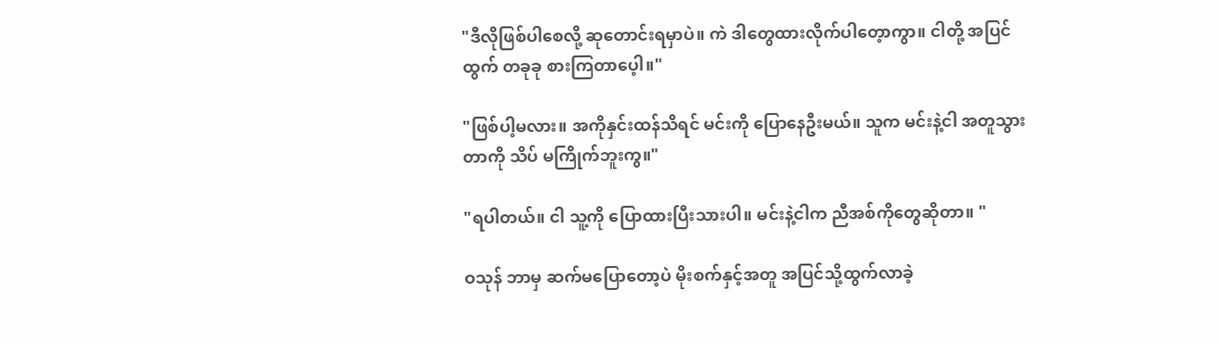"ဒီလိုဖြစ်ပါစေလို့ ဆုတောင်းရမှာပဲ။ ကဲ ဒါတွေထားလိုက်ပါတေ့ာကွာ။ ငါတို့ အပြင်ထွက် တခုခု စားကြတာပေ့ါ။"

"ဖြစ်ပါ့မလား။ အကိုနှင်းထန်သိရင် မင်းကို ပြောနေဦးမယ်။ သူက မင်းနဲ့ငါ အတူသွားတာကို သိပ် မကြိုက်ဘူးကွ။"

"ရပါတယ်။ ငါ သူ့ကို ပြောထားပြီးသားပါ။ မင်းနဲ့ငါက ညီအစ်ကိုတွေဆိုတာ။ "

ဝသုန် ဘာမှ ဆက်မပြောတော့ပဲ မိုးစက်နှင့်အတူ အပြင်သို့ထွက်လာခဲ့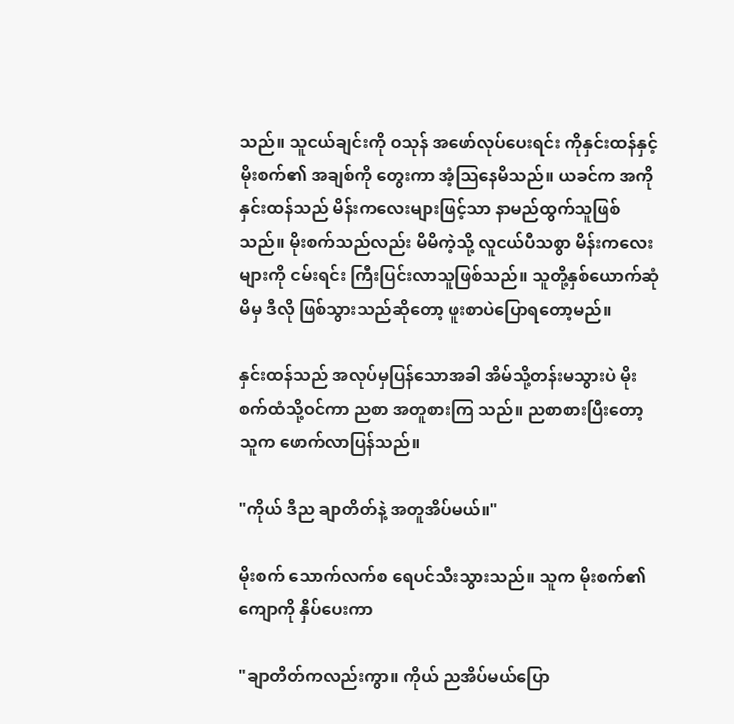သည်။ သူငယ်ချင်းကို ဝသုန် အဖော်လုပ်ပေးရင်း ကိုနှင်းထန်နှင့် မိုးစက်၏ အချစ်ကို တွေးကာ အံ့သြနေမိသည်။ ယခင်က အကို နှင်းထန်သည် မိန်းကလေးများဖြင့်သာ နာမည်ထွက်သူဖြစ်သည်။ မိုးစက်သည်လည်း မိမိကဲ့သို့ လူငယ်ပီသစွာ မိန်းကလေးများကို ငမ်းရင်း ကြီးပြင်းလာသူဖြစ်သည်။ သူတို့နှစ်ယောက်ဆုံမိမှ ဒီလို ဖြစ်သွားသည်ဆိုတော့ ဖူးစာပဲပြောရတော့မည်။

နှင်းထန်သည် အလုပ်မှပြန်သောအခါ အိမ်သို့တန်းမသွားပဲ မိုးစက်ထံသို့ဝင်ကာ ညစာ အတူစားကြ သည်။ ညစာစားပြီးတော့ သူက ဖောက်လာပြန်သည်။

"ကိုယ် ဒီည ချာတိတ်နဲ့ အတူအိပ်မယ်။"

မိုးစက် သောက်လက်စ ရေပင်သီးသွားသည်။ သူက မိုးစက်၏ ကျောကို နှိပ်ပေးကာ

"ချာတိတ်ကလည်းကွာ။ ကိုယ် ညအိပ်မယ်ပြော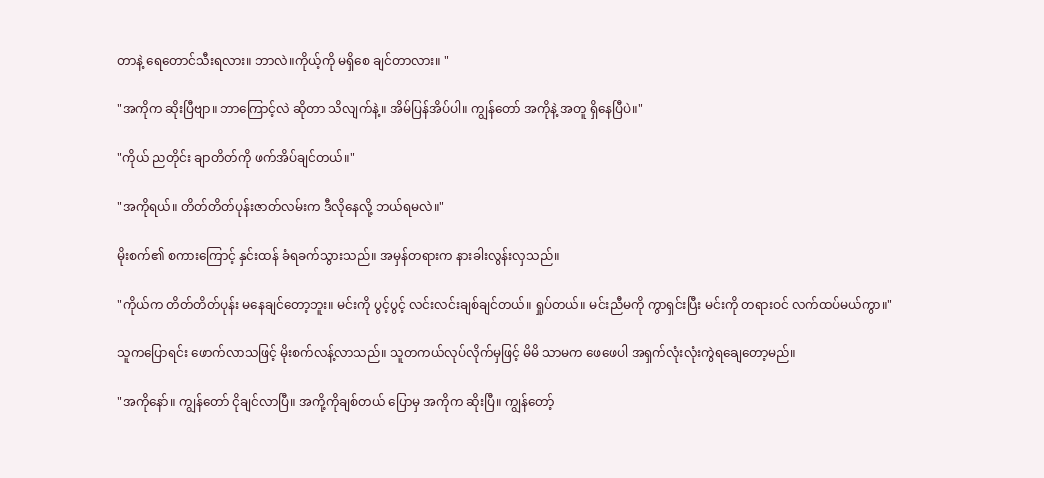တာနဲ့ ရေတောင်သီးရလား။ ဘာလဲ။ကိုယ့်ကို မရှိစေ ချင်တာလား။ "

"အကိုက ဆိုးပြီဗျာ။ ဘာကြောင့်လဲ ဆိုတာ သိလျက်နဲ့။ အိမ်ပြန်အိပ်ပါ။ ကျွန်တော် အကိုနဲ့ အတူ ရှိနေပြီပဲ။"

"ကိုယ် ညတိုင်း ချာတိတ်ကို ဖက်အိပ်ချင်တယ်။"

"အကိုရယ်။ တိတ်တိတ်ပုန်းဇာတ်လမ်းက ဒီလိုနေလို့ ဘယ်ရမလဲ။"

မိုးစက်၏ စကားကြောင့် နှင်းထန် ခံရခက်သွားသည်။ အမှန်တရားက နားခါးလွန်းလှသည်။

"ကိုယ်က တိတ်တိတ်ပုန်း မနေချင်တော့ဘူး။ မင်းကို ပွင့်ပွင့် လင်းလင်းချစ်ချင်တယ်။ ရှုပ်တယ်။ မင်းညီမကို ကွာရှင်းပြီး မင်းကို တရားဝင် လက်ထပ်မယ်ကွာ။"

သူကပြောရင်း ဖောက်လာသဖြင့် မိုးစက်လန့်လာသည်။ သူတကယ်လုပ်လိုက်မှဖြင့် မိမိ သာမက ဖေဖေပါ အရှက်လုံးလုံးကွဲရချေတော့မည်။

"အကိုနော်။ ကျွန်တော် ငိုချင်လာပြီ။ အကို့ကိုချစ်တယ် ပြောမှ အကိုက ဆိုးပြီ။ ကျွန်တော့်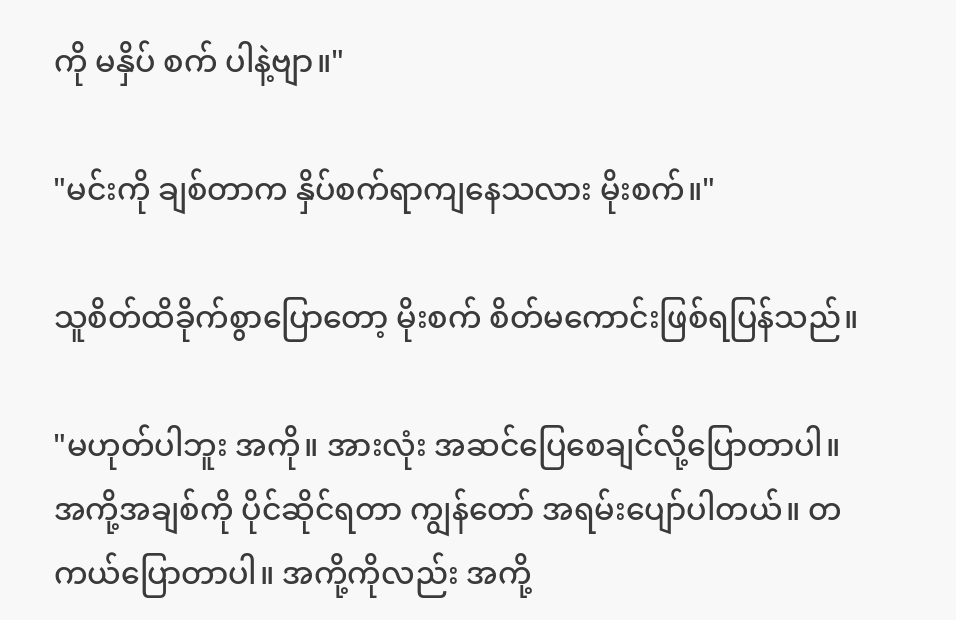ကို မနှိပ် စက် ပါနဲ့ဗျာ။"

"မင်းကို ချစ်တာက နှိပ်စက်ရာကျနေသလား မိုးစက်။"

သူစိတ်ထိခိုက်စွာပြောတော့ မိုးစက် စိတ်မကောင်းဖြစ်ရပြန်သည်။

"မဟုတ်ပါဘူး အကို။ အားလုံး အဆင်ပြေစေချင်လို့ပြောတာပါ။ အကို့အချစ်ကို ပိုင်ဆိုင်ရတာ ကျွန်တော် အရမ်းပျော်ပါတယ်။ တကယ်ပြောတာပါ။ အကို့ကိုလည်း အကို့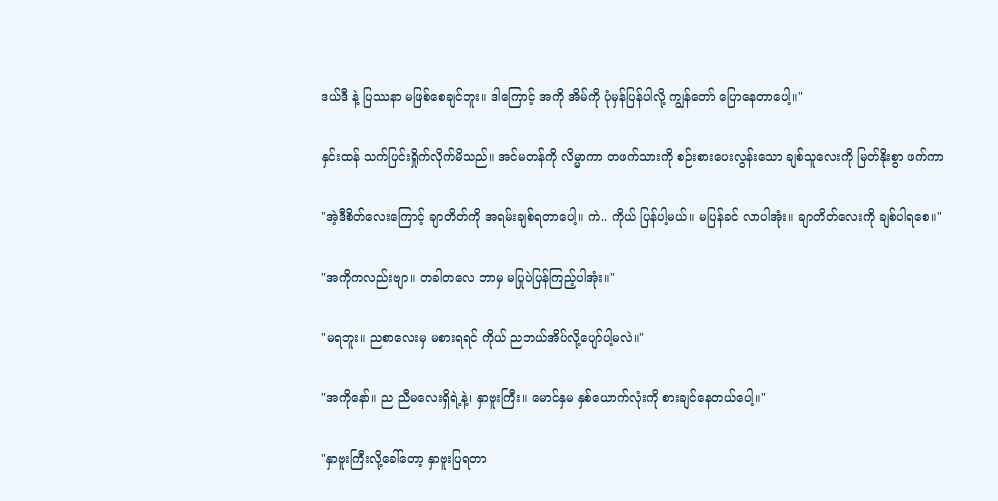ဒယ်ဒီ နဲ့ ပြဿနာ မဖြစ်စေချင်ဘူး။ ဒါကြောင့် အကို အိမ်ကို ပုံမှန်ပြန်ပါလို့ ကျွန်တော် ပြောနေတာပေါ့။"

နှင်းထန် သက်ပြင်းရှိုက်လိုက်မိသည်။ အင်မတန်ကို လိမ္မာကာ တဖက်သားကို စဉ်းစားပေးလွန်းသော ချစ်သူလေးကို မြတ်နိုးစွာ ဖက်ကာ

"အဲ့ဒီစိတ်လေးကြောင့် ချာတိတ်ကို အရမ်းချစ်ရတာပေါ့။ ကဲ.. ကိုယ် ပြန်ပါ့မယ်။ မပြန်ခင် လာပါအုံး။ ချာတိတ်လေးကို ချစ်ပါရစေ။"

"အကိုကလည်းဗျာ။ တခါတလေ ဘာမှ မပြုပဲပြန်ကြည့်ပါအုံး။"

"မရဘူး။ ညစာလေးမှ မစားရရင် ကိုယ် ညဘယ်အိပ်လို့ပျော်ပါ့မလဲ။"

"အကိုနော်။ ည ညီမလေးရှိရဲ့နဲ့၊ နှာဗူးကြီး။ မောင်နှမ နှစ်ယောက်လုံးကို စားချင်နေတယ်ပေါ့။"

"နှာဗူးကြီးလို့ခေါ်တော့ နှာဗူးပြရတာ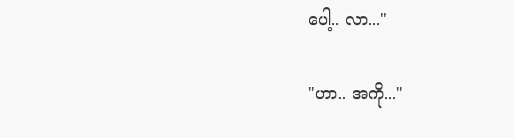ပေါ့.. လာ..."

"ဟာ.. အကို..."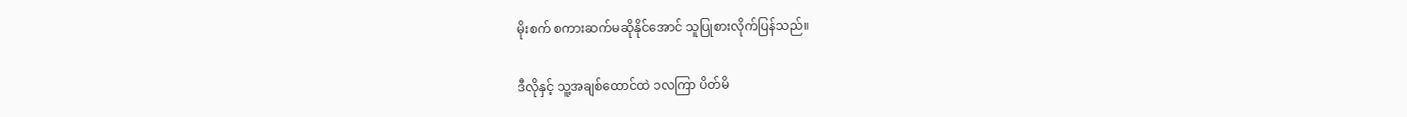မိုးစက် စကားဆက်မဆိုနိုင်အောင် သူပြုစားလိုက်ပြန်သည်။

ဒီလိုနှင့် သူ့အချစ်ထောင်ထဲ ၁လကြာ ပိတ်မိ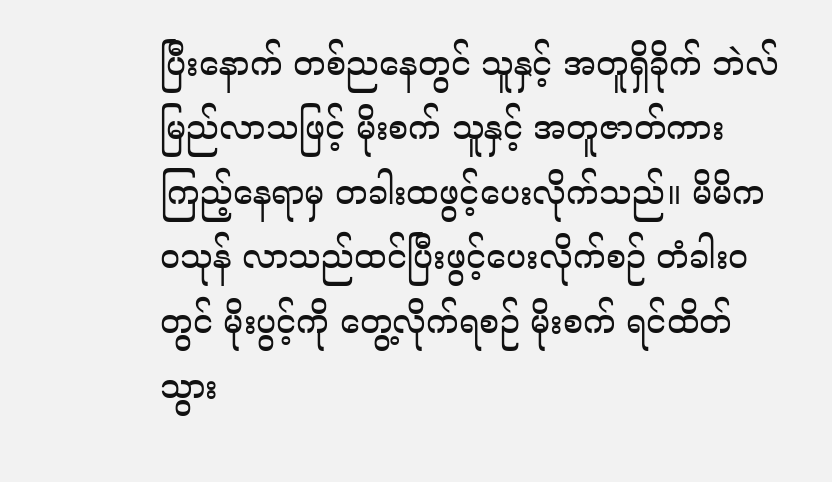ပြီးနောက် တစ်ညနေတွင် သူနှင့် အတူရှိခိုက် ဘဲလ် မြည်လာသဖြင့် မိုးစက် သူနှင့် အတူဇာတ်ကားကြည့်နေရာမှ တခါးထဖွင့်ပေးလိုက်သည်။ မိမိက ဝသုန် လာသည်ထင်ပြီးဖွင့်ပေးလိုက်စဉ် တံခါးဝတွင် မိုးပွင့်ကို တွေ့လိုက်ရစဉ် မိုးစက် ရင်ထိတ် သွား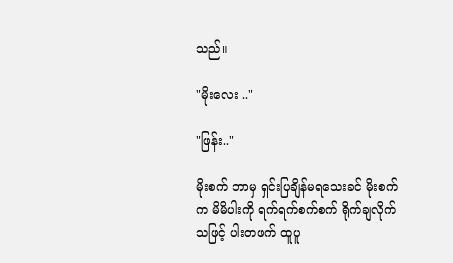သည်။

"မိုးလေး .."

"ဖြန်း.."

မိုးစက် ဘာမှ ရှင်းပြချိန်မရသေးခင် မိုးစက်က မိမိပါးကို ရက်ရက်စက်စက် ရိုက်ချလိုက်သဖြင့် ပါးတဖက် ထူပူ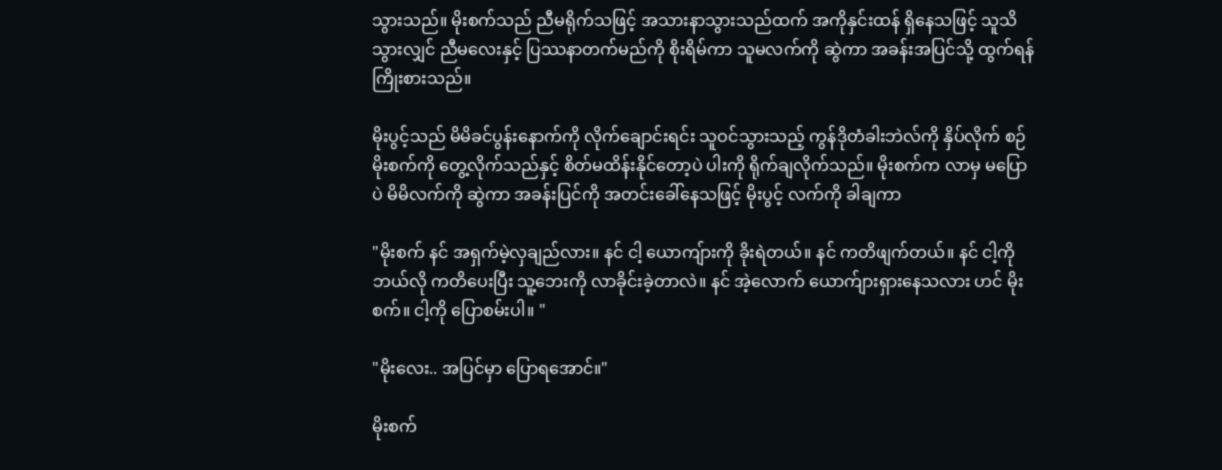သွားသည်။ မိုးစက်သည် ညီမရိုက်သဖြင့် အသားနာသွားသည်ထက် အကိုနှင်းထန် ရှိနေသဖြင့် သူသိသွားလျှင် ညီမလေးနှင့် ပြဿနာတက်မည်ကို စိုးရိမ်ကာ သူမလက်ကို ဆွဲကာ အခန်းအပြင်သို့ ထွက်ရန် ကြိုးစားသည်။

မိုးပွင့်သည် မိမိခင်ပွန်းနောက်ကို လိုက်ချောင်းရင်း သူဝင်သွားသည့် ကွန်ဒိုတံခါးဘဲလ်ကို နှိပ်လိုက် စဉ် မိုးစက်ကို တွေ့လိုက်သည်နှင့် စိတ်မထိန်းနိုင်တော့ပဲ ပါးကို ရိုက်ချလိုက်သည်။ မိုးစက်က လာမှ မပြောပဲ မိမိလက်ကို ဆွဲကာ အခန်းပြင်ကို အတင်းခေါ်နေသဖြင့် မိုးပွင့် လက်ကို ခါချကာ

"မိုးစက် နင် အရှက်မဲ့လှချည်လား။ နင် ငါ့ ယောကျ်ားကို ခိုးရဲတယ်။ နင် ကတိဖျက်တယ်။ နင် ငါ့ကို ဘယ်လို ကတိပေးပြီး သူ့ဘေးကို လာခိုင်းခဲ့တာလဲ။ နင် အဲ့လောက် ယောက်ျားရှားနေသလား ဟင် မိုးစက်။ ငါ့ကို ပြောစမ်းပါ။ "

"မိုးလေး.. အပြင်မှာ ပြောရအောင်။"

မိုးစက်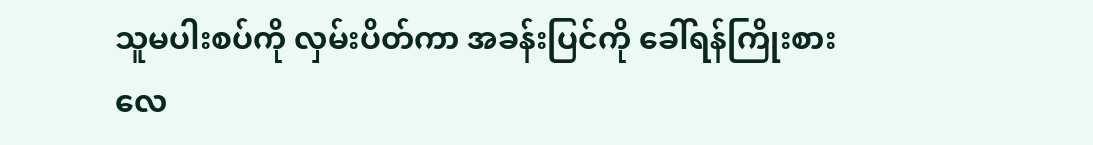သူမပါးစပ်ကို လှမ်းပိတ်ကာ အခန်းပြင်ကို ခေါ်ရန်ကြိုးစားလေ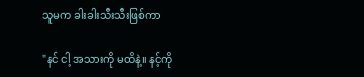သူမက ခါးခါးသီးသီးဖြစ်ကာ

"နင် ငါ့ အသားကို မထိနဲ့။ နင့်ကို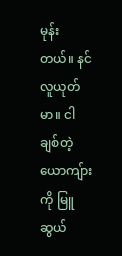မုန်းတယ်။ နင် လူယုတ်မာ။ ငါ ချစ်တဲ့ယောကျ်ားကို မြူဆွယ်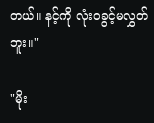တယ်။ နင့်ကို လုံးဝခွင့်မလွှတ်ဘူး။"

"မိုး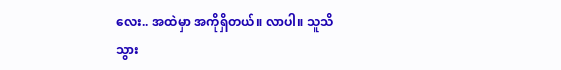လေး.. အထဲမှာ အကိုရှိတယ်။ လာပါ။ သူသိသွား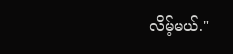လိမ့်မယ်."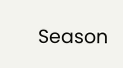Season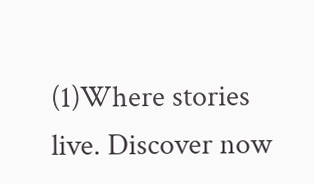(1)Where stories live. Discover now